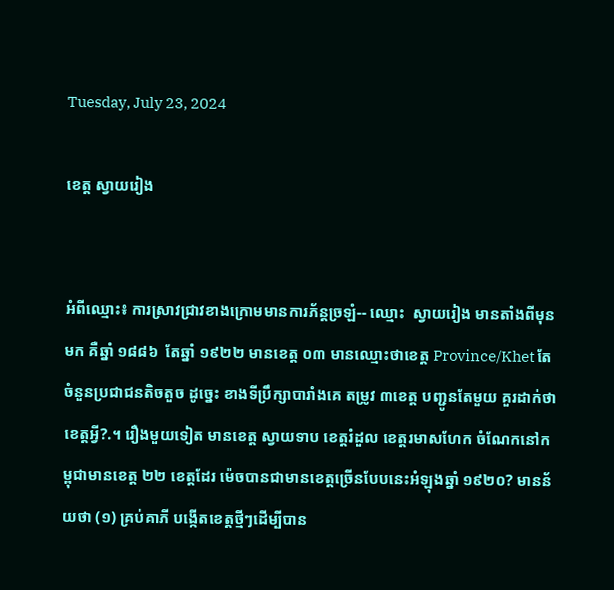Tuesday, July 23, 2024

ខេត្ត ស្វាយរៀង


អំពីឈ្មោះ៖ ការស្រាវជ្រាវខាងក្រោមមានការភ័ន្តច្រឡំ-- ឈ្មោះ  ស្វាយរៀង មានតាំងពីមុនមក គឺឆ្នាំ ១៨៨៦  តែឆ្នាំ ១៩២២ មានខេត្ត ០៣ មានឈ្មោះថាខេត្ត Province/Khet តែចំនួនប្រជាជនតិចតួច ដូច្នេះ ខាងទីប្រឹក្សាបារាំងគេ តម្រូវ ៣ខេត្ត បញ្ជូនតែមួយ គួរដាក់ថាខេត្តអ្វី?.។ រឿងមួយទៀត មានខេត្ត ស្វាយទាប ខេត្តរំដួល ខេត្តរមាសហែក ចំណែកនៅកម្ពុជាមានខេត្ត ២២ ខេត្តដែរ ម៉េចបានជាមានខេត្តច្រើនបែបនេះអំឡុងឆ្នាំ ១៩២០? មានន័យថា (១) គ្រប់គាភី បង្កើតខេត្តថ្មីៗដើម្បីបាន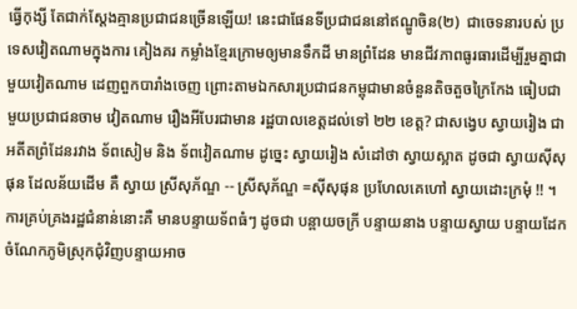ធ្វើកុង្សី តែជាក់ស្តែងគ្មានប្រជាជនច្រើនឡើយ! នេះជាផែនទីប្រជាជននៅឥណ្ឌូចិន(២)  ជាចេទនារបស់ ប្រទេសវៀតណាមក្នុងការ គៀងគរ កម្លាំងខ្មែរក្រោមឲ្យមានទឹកដី មានព្រំដែន មានជីវភាពធូរធារដើម្បីរួមគ្នាជាមួយវៀតណាម ដេញពួកបារាំងចេញ ព្រោះតាមឯកសារប្រជាជនកម្ពុជាមានចំនួនតិចតួចក្រៃកែង ធៀបជាមួយប្រជាជនចាម វៀតណាម រឿងអីបែរជាមាន រដ្ឋបាលខេត្តដល់ទៅ ២២ ខេត្ត? ជាសង្វេប ស្វាយរៀង ជាអតីតព្រំដែនរវាង ទ័ពសៀម និង ទ័ពវៀតណាម ដូច្នេះ ស្វាយរៀង សំដៅថា ស្វាយស្អាត ដូចជា ស្វាយស៊ីសុផុន ដែលន័យដើម គឺ ស្វាយ ស្រីសុភ័ណ្ឌ -- ស្រីសុភ័ណ្ឌ =ស៊ីសុផុន ប្រហែលគេហៅ ស្វាយដោះក្រមុំ !! ។ ការគ្រប់គ្រងរដ្ឋជំនាន់នោះគឺ មានបន្ទាយទ័ពធំៗ ដូចជា បន្ពាយចក្រី បន្ទាយនាង បន្ទាយស្វាយ បន្ទាយដែក ចំណែកភូមិស្រុកជុំវិញបន្ទាយអាច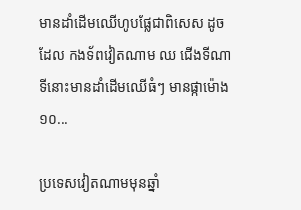មានដាំដើមឈើហូបផ្លែជាពិសេស ដូចដែល កងទ័ពវៀតណាម ឈ ជើងទីណា ទីនោះមានដាំដើមឈើធំៗ មានផ្កាម៉ោង១០...

ប្រទេសវៀតណាមមុនឆ្នាំ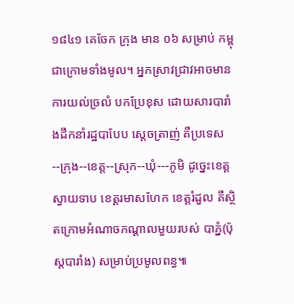១៨៤១ គេចែក ក្រុង មាន ០៦ សម្រាប់ កម្ពុជាក្រោមទាំងមូល។ អ្នកស្រាវជ្រាវអាចមានការយល់ច្រលំ បកប្រែខុស ដោយសារបារាំងដឹកនាំរដ្ឋបាបែប ស្តេចត្រាញ់ គឺប្រទេស--ក្រុង--ខេត្ត--ស្រុក--ឃុំ---ភូមិ ដូច្នេះខេត្ត ស្វាយទាប ខេត្តរមាសហែក ខេត្តរំដួល គឺស្ថិតក្រោមអំណាចកណ្តាលមួយរបស់ បាភ្នំ(ប៉ុស្តបារាំង) សម្រាប់ប្រមូលពន្ធ៕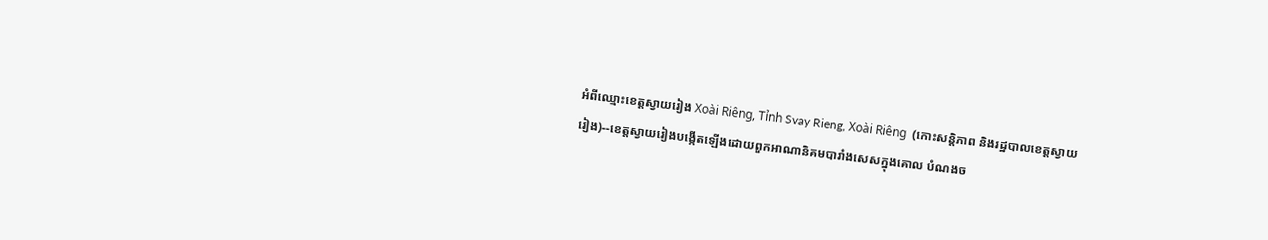អំពីឈ្មោះខេត្តស្វាយរៀង Xoài Riêng, Tỉnh Svay Rieng, Xoài Riêng  (កោះសន្តិភាព និងរដ្ឋបាលខេត្តស្វាយរៀង)--ខេត្តស្វាយរៀងបង្កើតឡើងដោយពួកអាណានិគមបារាំងសេសក្នុងគោល បំណងច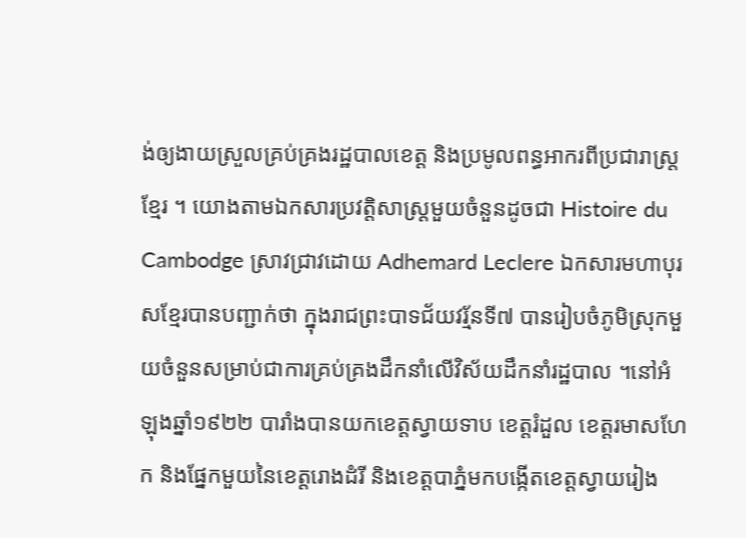ង់ឲ្យងាយស្រួលគ្រប់គ្រងរដ្ឋបាលខេត្ត និងប្រមូលពន្ធអាករពីប្រជារាស្ត្រខ្មែរ ។ យោងតាមឯកសារប្រវត្តិសាស្ត្រមួយចំនួនដូចជា Histoire du Cambodge ស្រាវជ្រាវដោយ Adhemard Leclere ឯកសារមហាបុរសខ្មែរបានបញ្ជាក់ថា ក្នុងរាជព្រះបាទជ័យវរ្ម័នទី៧ បានរៀបចំភូមិស្រុកមួយចំនួនសម្រាប់ជាការគ្រប់គ្រងដឹកនាំលើវិស័យដឹកនាំរដ្ឋបាល ។នៅអំឡុងឆ្នាំ១៩២២ បារាំងបានយកខេត្តស្វាយទាប ខេត្តរំដួល ខេត្តរមាសហែក និងផ្នែកមួយនៃខេត្តរោងដំរី និងខេត្តបាភ្នំមកបង្កើតខេត្តស្វាយរៀង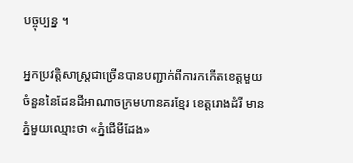បច្ចុប្បន្ន ។

អ្នកប្រវត្តិសាស្ត្រជាច្រើនបានបញ្ជាក់ពីការកកើតខេត្តមួយចំនួននៃដែនដីអាណាចក្រមហានគរខ្មែរ ខេត្តរោងដំរី មានភ្នំមួយឈ្មោះថា «ភ្នំជើមីដែង»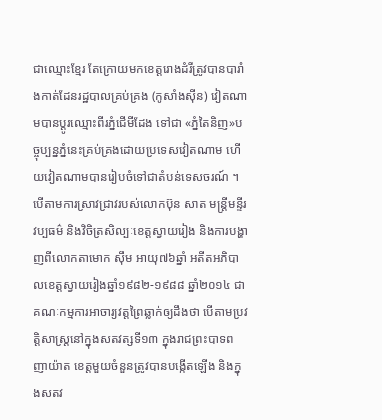ជាឈ្មោះខ្មែរ តែក្រោយមកខេត្តរោងដំរីត្រូវបានបារាំងកាត់ដែនរដ្ឋបាលគ្រប់គ្រង (កូសាំងស៊ីន) វៀតណាមបានប្តូរឈ្មោះពីរភ្នំជើមីដែង ទៅជា «ភ្នំតៃនិញ»បច្ចុប្បន្នភ្នំនេះគ្រប់គ្រងដោយប្រទេសវៀតណាម ហើយវៀតណាមបានរៀបចំទៅជាតំបន់ទេសចរណ៍ ។ បើតាមការស្រាវជ្រាវរបស់លោកប៊ុន សាត មន្ត្រីមន្ទីរវប្បធម៌ និងវិចិត្រសិល្បៈខេត្តស្វាយរៀង និងការបង្ហាញពីលោកតាមោក ស៊ឹម អាយុ៧៦ឆ្នាំ អតីតអភិបាលខេត្តស្វាយរៀងឆ្នាំ១៩៨២-១៩៨៨ ឆ្នាំ២០១៤ ជាគណៈកម្មការអាចារ្យវត្តព្រៃឆ្លាក់ឲ្យដឹងថា បើតាមប្រវត្តិសាស្ត្រនៅក្នុងសតវត្សទី១៣ ក្នុងរាជព្រះបាទពញាយ៉ាត ខេត្តមួយចំនួនត្រូវបានបង្កើតឡើង និងក្នុងសតវ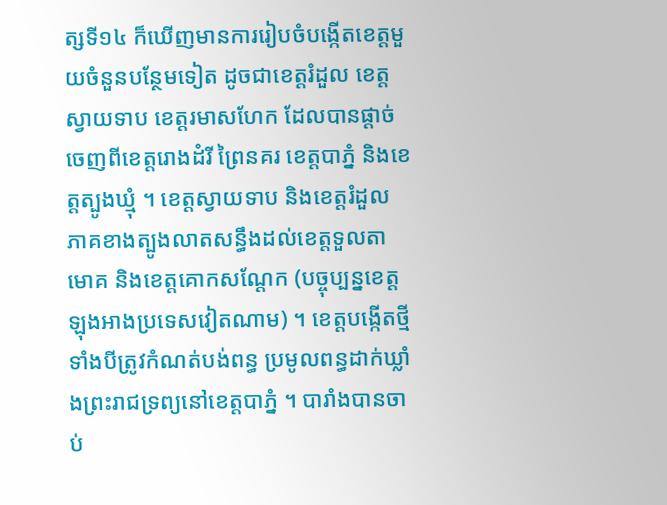ត្សទី១៤ ក៏ឃើញមានការរៀបចំបង្កើតខេត្តមួយចំនួនបន្ថែមទៀត ដូចជាខេត្តរំដួល ខេត្តស្វាយទាប ខេត្តរមាសហែក ដែលបានផ្តាច់ចេញពីខេត្តរោងដំរី ព្រៃនគរ ខេត្តបាភ្នំ និងខេត្តត្បូងឃ្មុំ ។ ខេត្តស្វាយទាប និងខេត្តរំដួល ភាគខាងត្បូងលាតសន្ធឹងដល់ខេត្តទួលតាមោគ និងខេត្តគោកសណ្តែក (បច្ចុប្បន្នខេត្តឡុងអាងប្រទេសវៀតណាម) ។ ខេត្តបង្កើតថ្មីទាំងបីត្រូវកំណត់បង់ពន្ធ ប្រមូលពន្ធដាក់ឃ្លាំងព្រះរាជទ្រព្យនៅខេត្តបាភ្នំ ។ បារាំងបានចាប់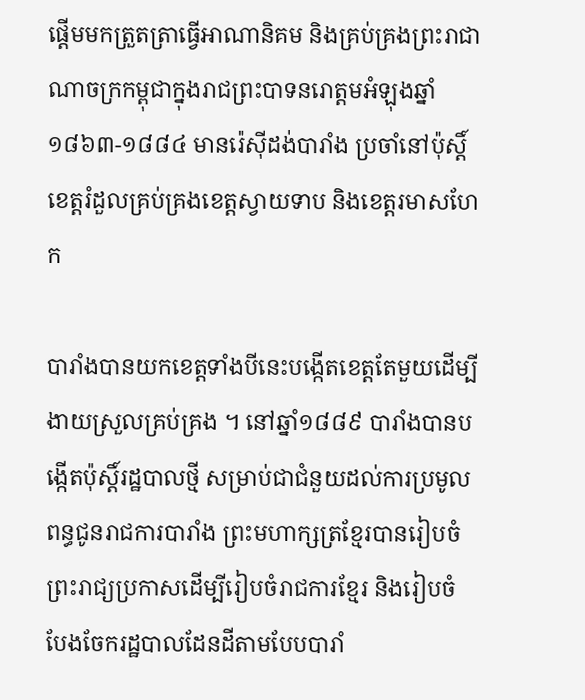ផ្តើមមកត្រួតត្រាធ្វើអាណានិគម និងគ្រប់គ្រងព្រះរាជាណាចក្រកម្ពុជាក្នុងរាជព្រះបាទនរោត្តមអំឡុងឆ្នាំ១៨៦៣-១៨៨៤ មានរ៉េស៊ីដង់បារាំង ប្រចាំនៅប៉ុស្តិ៍ខេត្តរំដួលគ្រប់គ្រងខេត្តស្វាយទាប និងខេត្តរមាសហែក

បារាំងបានយកខេត្តទាំងបីនេះបង្កើតខេត្តតែមួយដើម្បីងាយស្រួលគ្រប់គ្រង ។ នៅឆ្នាំ១៨៨៩ បារាំងបានបង្កើតប៉ុស្តិ៍រដ្ឋបាលថ្មី សម្រាប់ជាជំនួយដល់ការប្រមូលពន្ធជូនរាជការបារាំង ព្រះមហាក្សត្រខ្មែរបានរៀបចំព្រះរាជ្យប្រកាសដើម្បីរៀបចំរាជការខ្មែរ និងរៀបចំ បែងចែករដ្ឋបាលដែនដីតាមបែបបារាំ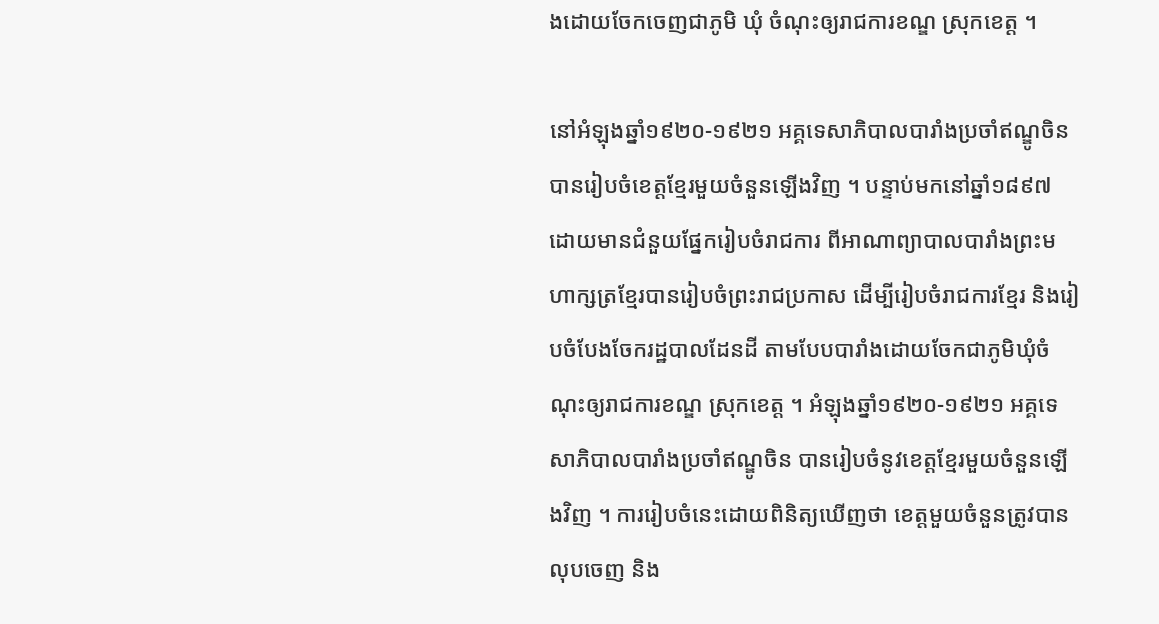ងដោយចែកចេញជាភូមិ ឃុំ ចំណុះឲ្យរាជការខណ្ឌ ស្រុកខេត្ត ។

នៅអំឡុងឆ្នាំ១៩២០-១៩២១ អគ្គទេសាភិបាលបារាំងប្រចាំឥណ្ឌូចិនបានរៀបចំខេត្តខ្មែរមួយចំនួនឡើងវិញ ។ បន្ទាប់មកនៅឆ្នាំ១៨៩៧ ដោយមានជំនួយផ្នែករៀបចំរាជការ ពីអាណាព្យាបាលបារាំងព្រះមហាក្សត្រខ្មែរបានរៀបចំព្រះរាជប្រកាស ដើម្បីរៀបចំរាជការខ្មែរ និងរៀបចំបែងចែករដ្ឋបាលដែនដី តាមបែបបារាំងដោយចែកជាភូមិឃុំចំណុះឲ្យរាជការខណ្ឌ ស្រុកខេត្ត ។ អំឡុងឆ្នាំ១៩២០-១៩២១ អគ្គទេសាភិបាលបារាំងប្រចាំឥណ្ឌូចិន បានរៀបចំនូវខេត្តខ្មែរមួយចំនួនឡើងវិញ ។ ការរៀបចំនេះដោយពិនិត្យឃើញថា ខេត្តមួយចំនួនត្រូវបានលុបចេញ និង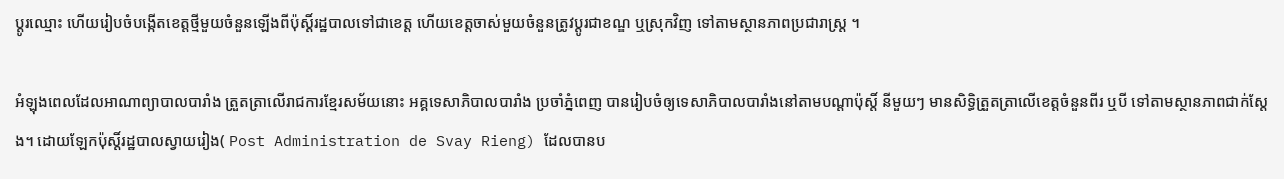ប្តូរឈ្មោះ ហើយរៀបចំបង្កើតខេត្តថ្មីមួយចំនួនឡើងពីប៉ុស្តិ៍រដ្ឋបាលទៅជាខេត្ត ហើយខេត្តចាស់មួយចំនួនត្រូវប្តូរជាខណ្ឌ ឬស្រុកវិញ ទៅតាមស្ថានភាពប្រជារាស្ត្រ ។

អំឡុងពេលដែលអាណាព្យាបាលបារាំង ត្រួតត្រាលើរាជការខ្មែរសម័យនោះ អគ្គទេសាភិបាលបារាំង ប្រចាំភ្នំពេញ បានរៀបចំឲ្យទេសាភិបាលបារាំងនៅតាមបណ្តាប៉ុស្តិ៍ នីមួយៗ មានសិទ្ធិត្រួតត្រាលើខេត្តចំនួនពីរ ឬបី ទៅតាមស្ថានភាពជាក់ស្តែង។ ដោយឡែកប៉ុស្តិ៍រដ្ឋបាលស្វាយរៀង( Post Administration de Svay Rieng) ដែលបានប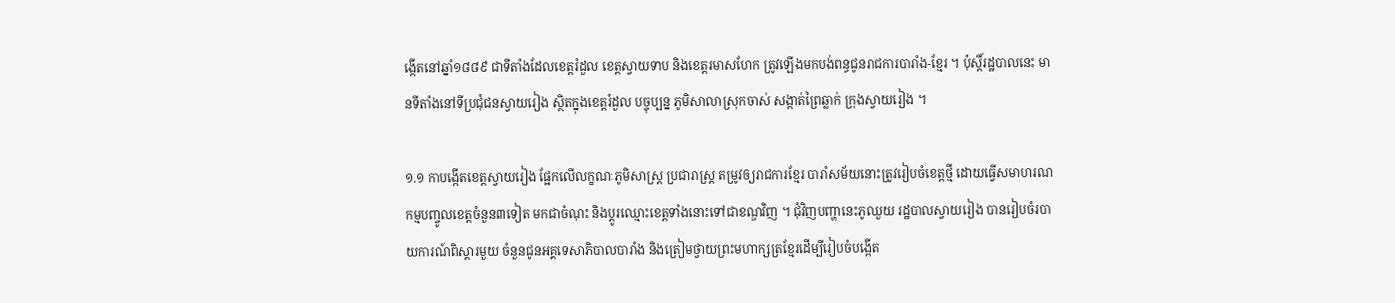ង្កើតនៅឆ្នាំ១៨៨៩ ជាទីតាំងដែលខេត្តរំដួល ខេត្តស្វាយទាប និងខេត្តរមាសហែក ត្រូវឡើងមកបង់ពន្ធជូនរាជការបារាំង-ខ្មែរ ។ ប៉ុស្តិ៍រដ្ឋបាលនេះ មានទីតាំងនៅទីប្រជុំជនស្វាយរៀង ស្ថិតក្នុងខេត្តរំដួល បច្ចុប្បន្ន ភូមិសាលាស្រុកចាស់ សង្កាត់ព្រៃឆ្លាក់ ក្រុងស្វាយរៀង ។

១.១ កាបង្កើតខេត្តស្វាយរៀង ផ្អែកលើលក្ខណៈភូមិសាស្ត្រ ប្រជារាស្ត្រ តម្រូវឲ្យរាជការខ្មែរ បារាំសម័យនោះត្រូវរៀបចំខេត្តថ្មី ដោយធ្វើសមាហរណកម្មបញ្ចូលខេត្តចំនួន៣ទៀត មកជាចំណុះ និងប្តូរឈ្មោះខេត្តទាំងនោះទៅជាខណ្ឌវិញ ។ ជុំវិញបញ្ហានេះភូឈួយ រដ្ឋបាលស្វាយរៀង បានរៀបចំរបាយការណ៍ពិស្តារមួយ ចំនួនជូនអគ្គទេសាភិបាលបារាំង និងត្រៀមថ្វាយព្រះមហាក្សត្រខ្មែរដើម្បីរៀបចំបង្កើត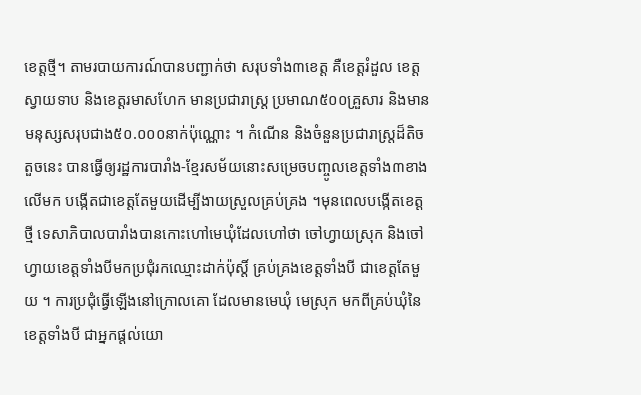ខេត្តថ្មី។ តាមរបាយការណ៍បានបញ្ជាក់ថា សរុបទាំង៣ខេត្ត គឺខេត្តរំដួល ខេត្តស្វាយទាប និងខេត្តរមាសហែក មានប្រជារាស្ត្រ ប្រមាណ៥០០គ្រួសារ និងមានមនុស្សសរុបជាង៥០.០០០នាក់ប៉ុណ្ណោះ ។ កំណើន និងចំនួនប្រជារាស្ត្រដ៏តិចតួចនេះ បានធ្វើឲ្យរដ្ឋការបារាំង-ខ្មែរសម័យនោះសម្រេចបញ្ចូលខេត្តទាំង៣ខាងលើមក បង្កើតជាខេត្តតែមួយដើម្បីងាយស្រួលគ្រប់គ្រង ។មុនពេលបង្កើតខេត្តថ្មី ទេសាភិបាលបារាំងបានកោះហៅមេឃុំដែលហៅថា ចៅហ្វាយស្រុក និងចៅហ្វាយខេត្តទាំងបីមកប្រជុំរកឈ្មោះដាក់ប៉ុស្តិ៍ គ្រប់គ្រងខេត្តទាំងបី ជាខេត្តតែមួយ ។ ការប្រជុំធ្វើឡើងនៅក្រោលគោ ដែលមានមេឃុំ មេស្រុក មកពីគ្រប់ឃុំនៃខេត្តទាំងបី ជាអ្នកផ្តល់យោ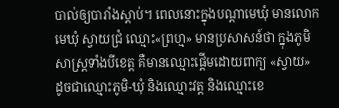បាល់ឲ្យបារាំងស្តាប់។ ពេលនោះក្នុងបណ្តាមេឃុំ មានលោកមេឃុំ ស្វាយជ្រំ ឈ្មោះ«ព្រហ្ម» មានប្រសាសន៍ថា ក្នុងភូមិសាស្ត្រទាំងបីខេត្ត គឺមានឈ្មោះផ្តើមដោយពាក្យ «ស្វាយ» ដូចជាឈ្មោះភូមិ-ឃុំ និងឈ្មោះវត្ត និងឈ្មោះខេ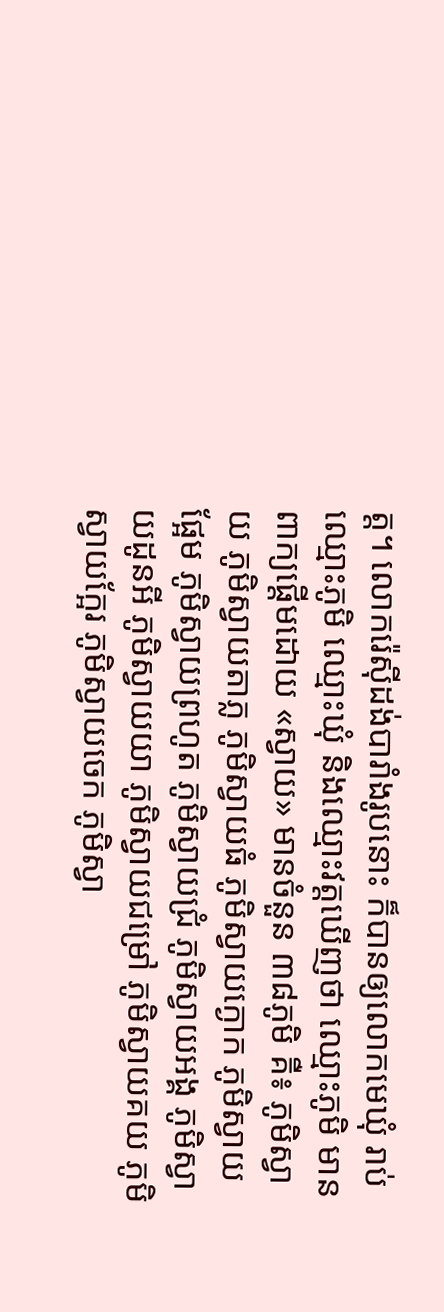ត្ត។ លោករ៉េស៊ីដង់បារាំងរូបនោះ ក៏បានឲ្យលោកមេឃុំ រាប់ឈ្មោះភូមិ ឈ្មោះឃុំ និងឈ្មោះវត្តឃើញថា ឈ្មោះភូមិ មានពាក្យផ្តើមដោយ «ស្វាយ» មានចំនួន ៣៨ភូមិ គឺ៖ ភូមិស្វាយ ភូមិស្វាយតាភ្ល ភូមិស្វាយធំ ភូមិស្វាយក្ងោក ភូមិស្វាយផ្អែម ភូមិស្វាយព្រហូត ភូមិស្វាយជ្រំ ភូមិស្វាយអង្គ ភូមិស្វាយដូនអី ភូមិស្វាយយា ភូមិស្វាយជម្រៅ ភូមិស្វាយគយ ភូមិស្វាយក្អែរ ភូមិស្វាយចេក ភូមិស្វា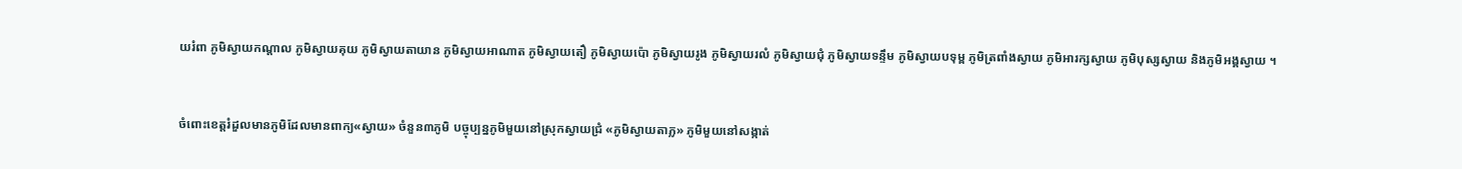យរំពា ភូមិស្វាយកណ្តាល ភូមិស្វាយគុយ ភូមិស្វាយតាយាន ភូមិស្វាយអាណាត ភូមិស្វាយតឿ ភូមិស្វាយប៉ោ ភូមិស្វាយរូង ភូមិស្វាយរលំ ភូមិស្វាយជុំ ភូមិស្វាយទន្ទឹម ភូមិស្វាយបទុម្ព ភូមិត្រពាំងស្វាយ ភូមិអារក្សស្វាយ ភូមិបុស្សស្វាយ និងភូមិអង្គស្វាយ ។


ចំពោះខេត្តរំដួលមានភូមិដែលមានពាក្យ«ស្វាយ» ចំនួន៣ភូមិ បច្ចុប្បន្នភូមិមួយនៅស្រុកស្វាយជ្រំ «ភូមិស្វាយតាភ្ល» ភូមិមួយនៅសង្កាត់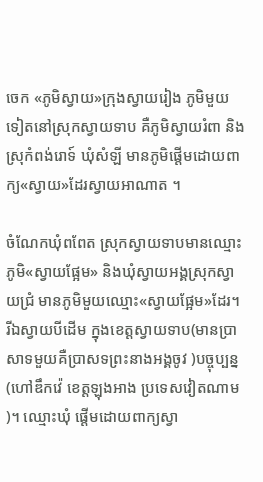ចេក «ភូមិស្វាយ»ក្រុងស្វាយរៀង ភូមិមួយទៀតនៅស្រុកស្វាយទាប គឺភូមិស្វាយរំពា និងស្រុកំពង់រោទ៍ ឃុំសំឡី មានភូមិផ្តើមដោយពាក្យ«ស្វាយ»ដែរស្វាយអាណាត ។

ចំណែកឃុំពពែត ស្រុកស្វាយទាបមានឈ្មោះភូមិ«ស្វាយផ្អែម» និងឃុំស្វាយអង្គស្រុកស្វាយជ្រំ មានភូមិមួយឈ្មោះ«ស្វាយផ្អែម»ដែរ។ រីឯស្វាយបីដើម ក្នុងខេត្តស្វាយទាប(មានប្រាសាទមួយគឺប្រាសទព្រះនាងអង្គចូវ )បច្ចុប្បន្ន (ហៅឌឹកវ៉េ ខេត្តឡុងអាង ប្រទេសវៀតណាម)។ ឈ្មោះឃុំ ផ្តើមដោយពាក្យស្វា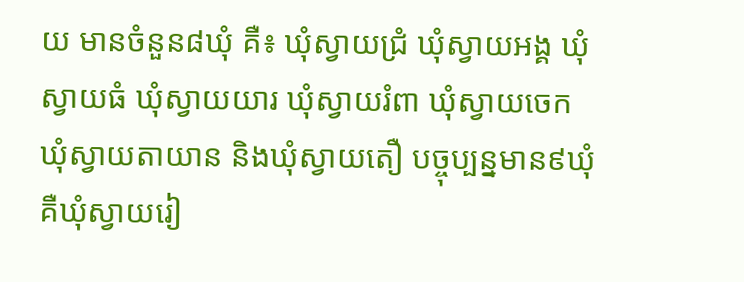យ មានចំនួន៨ឃុំ គឺ៖ ឃុំស្វាយជ្រំ ឃុំស្វាយអង្គ ឃុំស្វាយធំ ឃុំស្វាយយារ ឃុំស្វាយរំពា ឃុំស្វាយចេក ឃុំស្វាយតាយាន និងឃុំស្វាយតឿ បច្ចុប្បន្នមាន៩ឃុំគឺឃុំស្វាយរៀ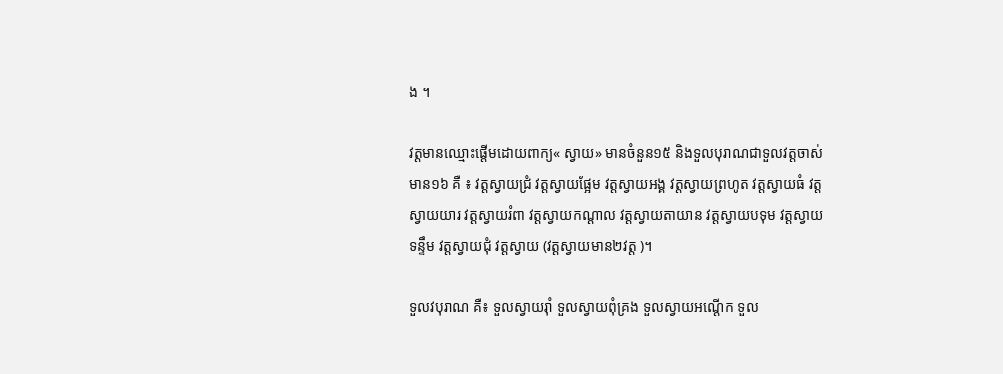ង ។

វត្តមានឈ្មោះផ្តើមដោយពាក្យ« ស្វាយ» មានចំនួន១៥ និងទួលបុរាណជាទួលវត្តចាស់មាន១៦ គឺ ៖ វត្តស្វាយជ្រំ វត្តស្វាយផ្អែម វត្តស្វាយអង្គ វត្តស្វាយព្រហូត វត្តស្វាយធំ វត្តស្វាយយារ វត្តស្វាយរំពា វត្តស្វាយកណ្តាល វត្តស្វាយតាយាន វត្តស្វាយបទុម វត្តស្វាយទន្ទឹម វត្តស្វាយជុំ វត្តស្វាយ (វត្តស្វាយមាន២វត្ត )។

ទួលវបុរាណ គឺ៖ ទួលស្វាយរ៉ាំ ទួលស្វាយពុំគ្រង ទួលស្វាយអណ្តើក ទួល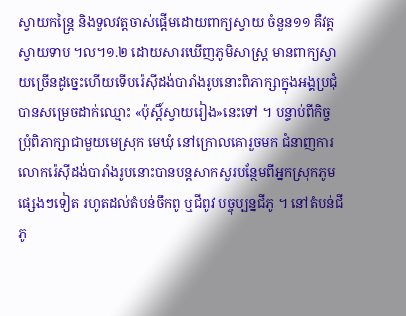ស្វាយកន្ត្រៃ និងទួលវត្តចាស់ផ្តើមដោយពាក្យស្វាយ ចំនួន១១ គឺវត្តស្វាយទាប ។ល។១.២ ដោយសារឃើញភូមិសាស្ត្រ មានពាក្យស្វាយច្រើនដូច្នេះហើយទើបរ៉េស៊ីដង់បារាំងរូបនោះពិភាក្សាក្នុងអង្គប្រជុំបានសម្រេចដាក់ឈ្មោះ «ប៉ុស្តិ៍ស្វាយរៀង»នេះទៅ ។ បន្ទាប់ពីកិច្ចប្រុំពិភាក្សាជាមួយមេស្រុក មេឃុំ នៅក្រោលគោរួចមក ជំនាញការលោករ៉េស៊ីដង់បារាំងរូបនោះបានបន្តសាកសួរបន្ថែមពីអ្នកស្រុកភូម ផ្សេងៗទៀត រហូតដល់តំបន់ចឹកពូ ឬជីពូវ បច្ចុប្បន្នជីភូ ។ នៅតំបន់ជីភូ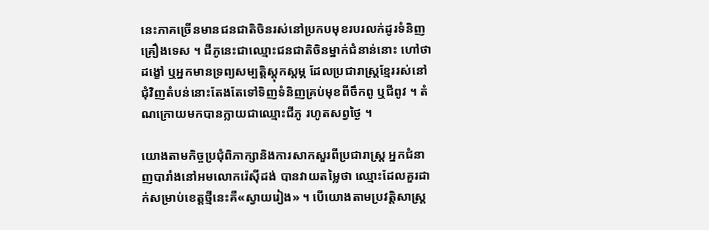នេះភាគច្រើនមានជនជាតិចិនរស់នៅប្រកបមុខរបរលក់ដូរទំនិញ គ្រឿងទេស ។ ជីភូនេះជាឈ្មោះជនជាតិចិនម្នាក់ជំនាន់នោះ ហៅថាដង្ខៅ ឬអ្នកមានទ្រព្យសម្បត្តិស្តុកស្តម្ភ ដែលប្រជារាស្ត្រខ្មែររស់នៅជុំវិញតំបន់នោះតែងតែទៅទិញទំនិញគ្រប់មុខពីចឹកពូ ឬជីពូវ ។ តំណក្រោយមកបានក្លាយជាឈ្មោះជីភូ រហូតសព្វថ្ងៃ ។

យោងតាមកិច្ចប្រជុំពិភាក្សានិងការសាកសួរពីប្រជារាស្ត្រ អ្នកជំនាញបារាំងនៅអមលោករ៉េស៊ីដង់ បានវាយតម្លៃថា ឈ្មោះដែលគួរដាក់សម្រាប់ខេត្តថ្មីនេះគឺ«ស្វាយរៀង» ។ បើយោងតាមប្រវត្តិសាស្ត្រ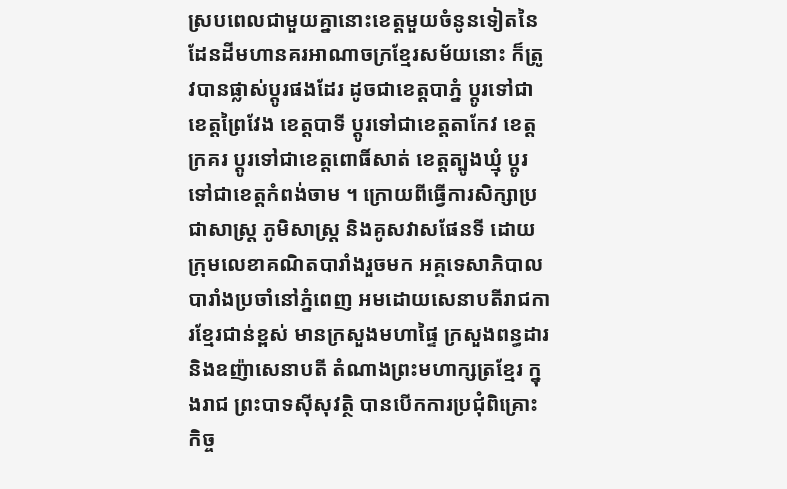ស្របពេលជាមួយគ្នានោះខេត្តមួយចំនូនទៀតនៃដែនដីមហានគរអាណាចក្រខ្មែរសម័យនោះ ក៏ត្រូវបានផ្លាស់ប្តូរផងដែរ ដូចជាខេត្តបាភ្នំ ប្តូរទៅជាខេត្តព្រៃវែង ខេត្តបាទី ប្តូរទៅជាខេត្តតាកែវ ខេត្តក្រគរ ប្តូរទៅជាខេត្តពោធិ៍សាត់ ខេត្តត្បូងឃ្មុំ ប្តូរទៅជាខេត្តកំពង់ចាម ។ ក្រោយពីធ្វើការសិក្សាប្រជាសាស្ត្រ ភូមិសាស្ត្រ និងគូសវាសផែនទី ដោយក្រុមលេខាគណិតបារាំងរួចមក អគ្គទេសាភិបាលបារាំងប្រចាំនៅភ្នំពេញ អមដោយសេនាបតីរាជការខ្មែរជាន់ខ្ពស់ មានក្រសួងមហាផ្ទៃ ក្រសួងពន្ធដារ និងឧញ៉ាសេនាបតី តំណាងព្រះមហាក្សត្រខ្មែរ ក្នុងរាជ ព្រះបាទស៊ីសុវត្ថិ បានបើកការប្រជុំពិគ្រោះកិច្ច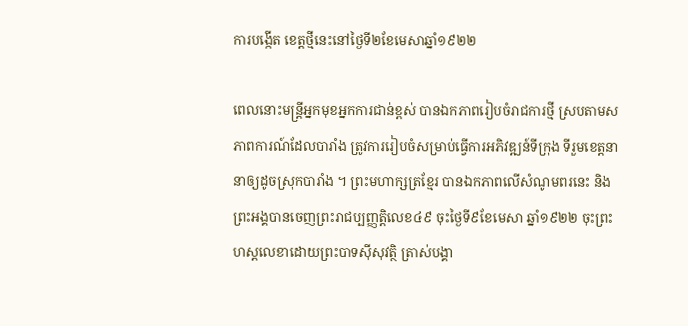ការបង្កើត ខេត្តថ្មីនេះនៅថ្ងៃទី២ខែមេសាឆ្នាំ១៩២២

ពេលនោះមន្ត្រីអ្នកមុខអ្នកការជាន់ខ្ពស់ បានឯកភាពរៀបចំរាជការថ្មី ស្របតាមសភាពការណ៍ដែលបារាំង ត្រូវការរៀបចំសម្រាប់ធ្វើការអភិវឌ្ឍន៍ទីក្រុង ទីរួមខេត្តនានាឲ្យដូចស្រុកបារាំង ។ ព្រះមហាក្សត្រខ្មែរ បានឯកភាពលើសំណូមពរនេះ និងព្រះអង្គបានចេញព្រះរាជប្បញ្ញត្តិលេខ៤៩ ចុះថ្ងៃទី៩ខែមេសា ឆ្នាំ១៩២២ ចុះព្រះហស្តលេខាដោយព្រះបាទស៊ីសុវត្ថិ ត្រាស់បង្គា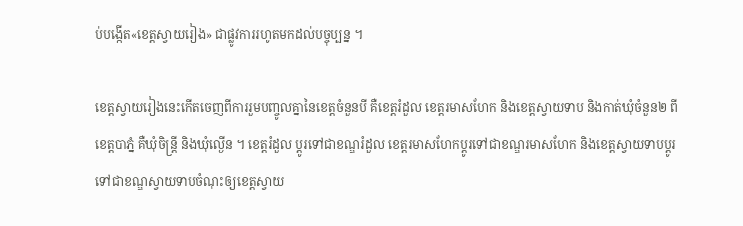ប់បង្កើត«ខេត្តស្វាយរៀង» ជាផ្លូវការរហូតមកដល់បច្ចុប្បន្ន ។

ខេត្តស្វាយរៀងនេះកើតចេញពីការរួមបញ្ចូលគ្នានៃខេត្តចំនួនបី គឺខេត្តរំដួល ខេត្តរមាសហែក និងខេត្តស្វាយទាប និងកាត់ឃុំចំនួន២ ពីខេត្តបាភ្នំ គឺឃុំចិន្ត្រី និងឃុំល្ងើន ។ ខេត្តរំដួល ប្តូរទៅជាខណ្ឌរំដួល ខេត្តរមាសហែកប្តូរទៅជាខណ្ឌរមាសហែក និងខេត្តស្វាយទាបប្តូរទៅជាខណ្ឌស្វាយទាបចំណុះឲ្យខេត្តស្វាយ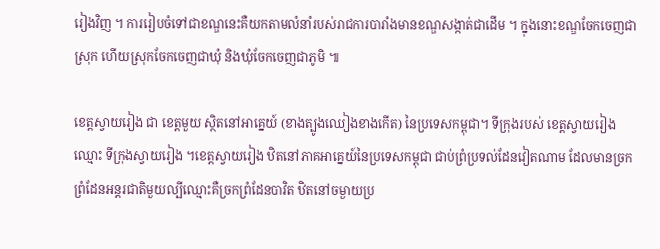រៀងវិញ ។ ការរៀបចំទៅជាខណ្ឌនេះគឺយកតាមលំនាំរបស់រាជការបារាំងមានខណ្ឌសង្កាត់ជាដើម ។ ក្នុងនោះខណ្ឌចែកចេញជាស្រុក ហើយស្រុកចែកចេញជាឃុំ និងឃុំចែកចេញជាភូមិ ៕

ខេត្តស្វាយរៀង ជា ខេត្តមួយ ស្ថិតនៅអាគ្នេយ៍ (ខាងត្បូងឈៀងខាងកើត) នៃប្រទេសកម្ពុជា។ ទីក្រុងរបស់ ខេត្តស្វាយរៀង ឈ្មោះ ទីក្រុងស្វាយរៀង ។ខេត្ដស្វាយរៀង ឋិតនៅភាគអាគ្នេយ៍នៃប្រទេសកម្ពុជា ជាប់ព្រំប្រទល់ដែនវៀតណាម ដែលមានច្រកព្រំដែនអន្ដរជាតិមួយល្បីឈ្មោះគឺច្រកព្រំដែនបាវិត ឋិតនៅចម្ងាយប្រ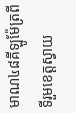មាណ៤៨គីឡូម៉ែត្រពីទីរួមខេត្ដស្វាយ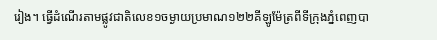រៀង។ ធ្វើដំណើរតាមផ្លូវជាតិលេខ១ចម្ងាយប្រមាណ១២២គីឡូម៉ែត្រពីទីក្រុងភ្នំពេញបា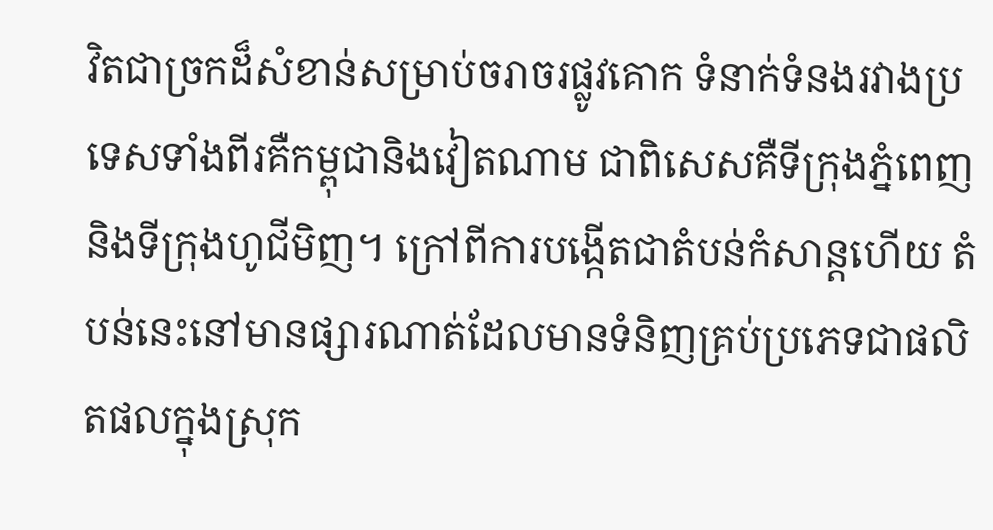វិតជាច្រកដ៏សំខាន់សម្រាប់ចរាចរផ្លូវគោក ទំនាក់ទំនងរវាងប្រទេសទាំងពីរគឺកម្ពុជានិងវៀតណាម ជាពិសេសគឺទីក្រុងភ្នំពេញ និងទីក្រុងហូជីមិញ។ ក្រៅពីការបង្កើតជាតំបន់កំសាន្ដហើយ តំបន់នេះនៅមានផ្សារណាត់ដែលមានទំនិញគ្រប់ប្រភេទជាផលិតផលក្នុងស្រុក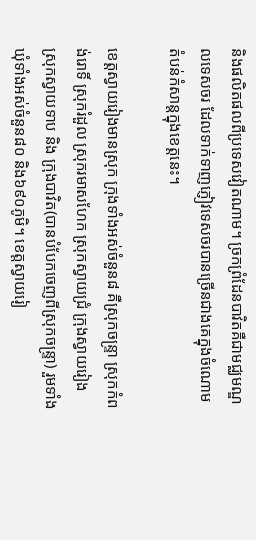និងផលិតផលពីប្រទេសវៀតណាម។ ច្រកព្រំដែនបាវិតគឺជាមជ្ឈមណ្ឌលទេសចរ ដែលទាក់ទាញភ្ញៀវទេសចរបានច្រើនជាងគេក្នុងចំណោមតំបន់កំសាន្ដក្នុងខេត្ដនេះ។

ខេត្ដស្វាយរៀងមានស្រុក ក្រុងទាំងអស់ចំនួន៨ គឺស្រុកចន្ទ្រា ស្រុកកំពង់រោទិ៍ ស្រុករំដួល ស្រុករមាសហែក ស្រុកស្វាយជ្រំ ក្រុងស្វាយរៀង ស្រុកស្វាយទាប និង ក្រុងបាវិត(បានបំបែកចេញពីស្រុកចន្ទ្រា) រួមទាំងឃុំទាំងអស់ចំនួន៨០ និង៦៩០ភូមិ។ ខេត្តស្វាយរៀ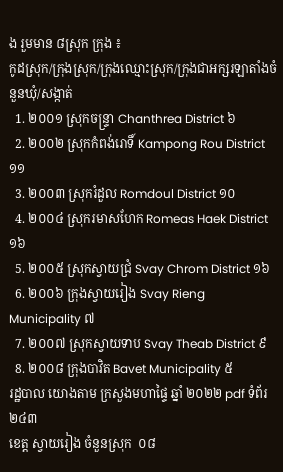ង រួមមាន ៨ស្រុក ក្រុង ៖
កូដស្រុក/ក្រុងស្រុក/ក្រុងឈ្មោះស្រុក/ក្រុងជាអក្សរឡាតាំងចំនួនឃុំ/សង្កាត់
  1. ២០០១ ស្រុកចន្រ្ទា Chanthrea District ៦
  2. ២០០២ ស្រុកកំពង់រោទិ៍ Kampong Rou District ១១
  3. ២០០៣ ស្រុករំដួល Romdoul District ១០
  4. ២០០៤ ស្រុករមាសហែក Romeas Haek District ១៦
  5. ២០០៥ ស្រុកស្វាយជ្រំ Svay Chrom District ១៦
  6. ២០០៦ ក្រុងស្វាយរៀង Svay Rieng Municipality ៧
  7. ២០០៧ ស្រុកស្វាយទាប Svay Theab District ៩
  8. ២០០៨ ក្រុងបាវិត Bavet Municipality ៥
រដ្ឋបាល យោងតាម ក្រសួងមហាផ្ទៃ ឆ្នាំ ២០២២ pdf ទំព័រ ២៤៣
ខេត្ត ស្វាយរៀង ចំនួនស្រុក  ០៨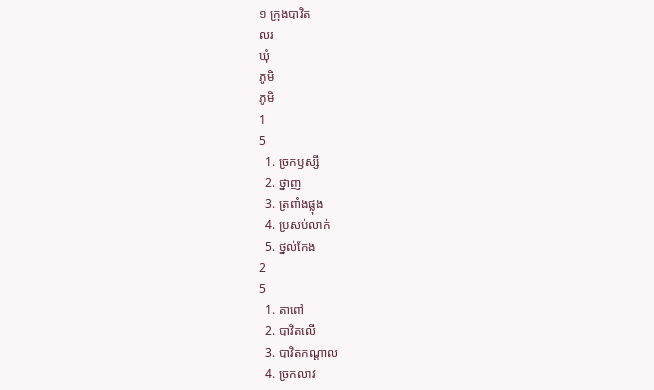១ ក្រុងបាវិត
លរ
ឃុំ
ភូមិ
ភូមិ
1
5
  1. ច្រកឫស្សី
  2. ថ្នាញ
  3. ត្រពាំងផ្លុង
  4. ប្រសប់លាក់
  5. ថ្នល់កែង
2
5
  1. តាពៅ
  2. បាវិតលើ
  3. បាវិតកណ្តាល
  4. ច្រកលាវ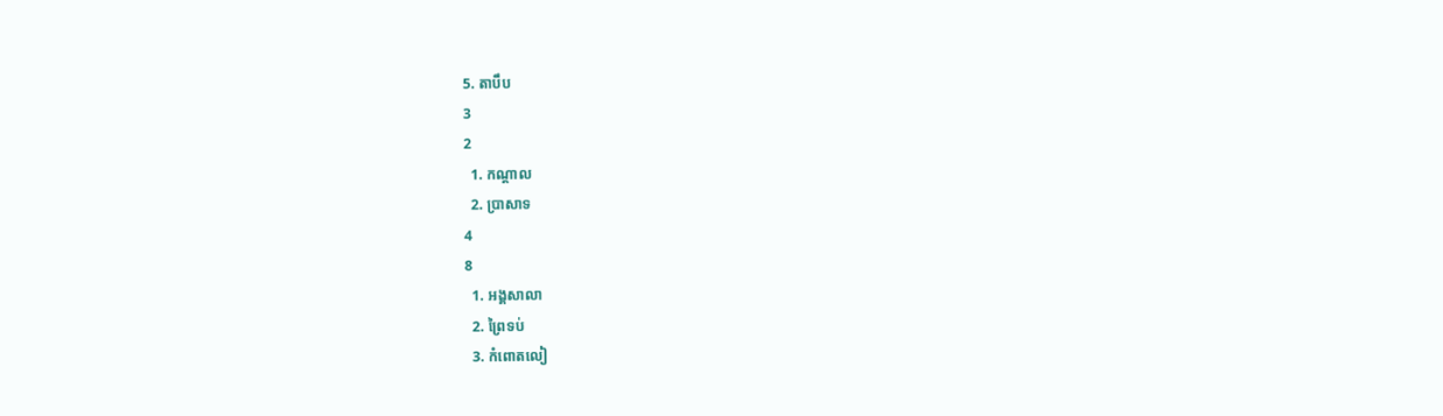5. តាបឹប
3
2
  1. កណ្តាល
  2. ប្រាសាទ
4
8
  1. អង្គសាលា
  2. ព្រៃទប់
  3. កំពោតលៀ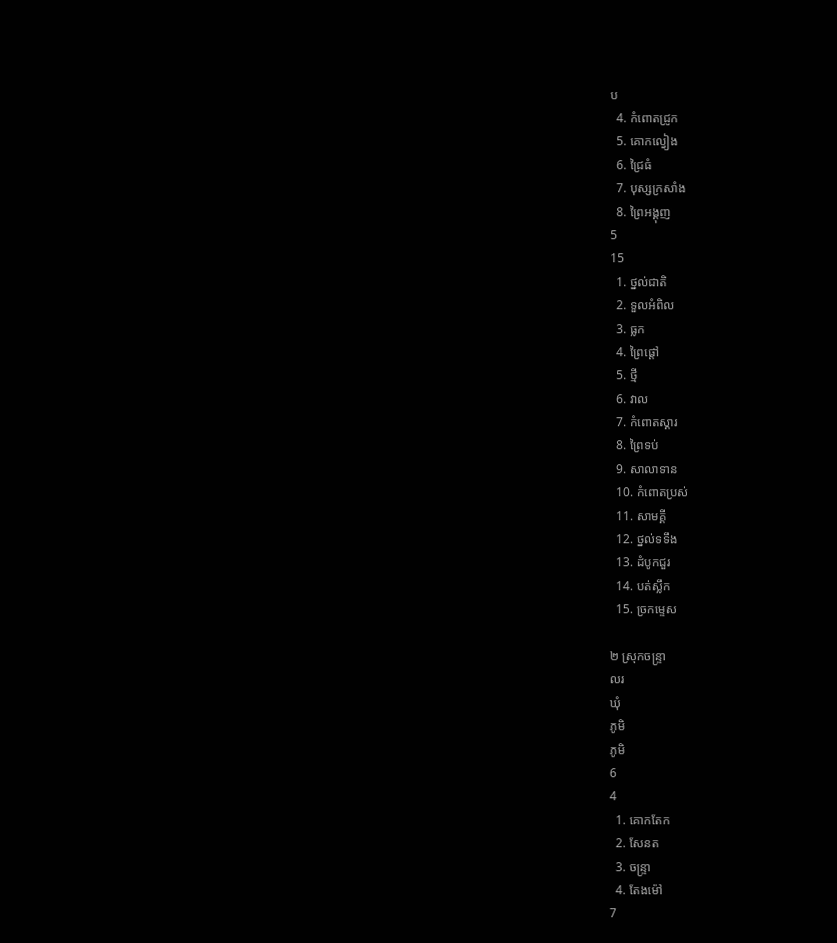ប
  4. កំពោតជ្រូក
  5. គោកល្វៀង
  6. ជ្រៃធំ
  7. បុស្សក្រសាំង
  8. ព្រៃអង្គុញ
5
15
  1. ថ្នល់ជាតិ
  2. ទួលអំពិល
  3. ធ្លក
  4. ព្រៃផ្តៅ
  5. ថ្មី
  6. វាល
  7. កំពោតស្គារ
  8. ព្រៃទប់
  9. សាលាទាន
  10. កំពោតប្រស់
  11. សាមគ្គី
  12. ថ្នល់ទទឹង
  13. ដំបូកជួរ
  14. បត់ស្លឹក
  15. ច្រកម្ទេស

២ ស្រុកចន្រ្ទា
លរ
ឃុំ
ភូមិ
ភូមិ
6
4
  1. គោកតែក
  2. សែនត
  3. ចន្ទ្រា
  4. តែងម៉ៅ
7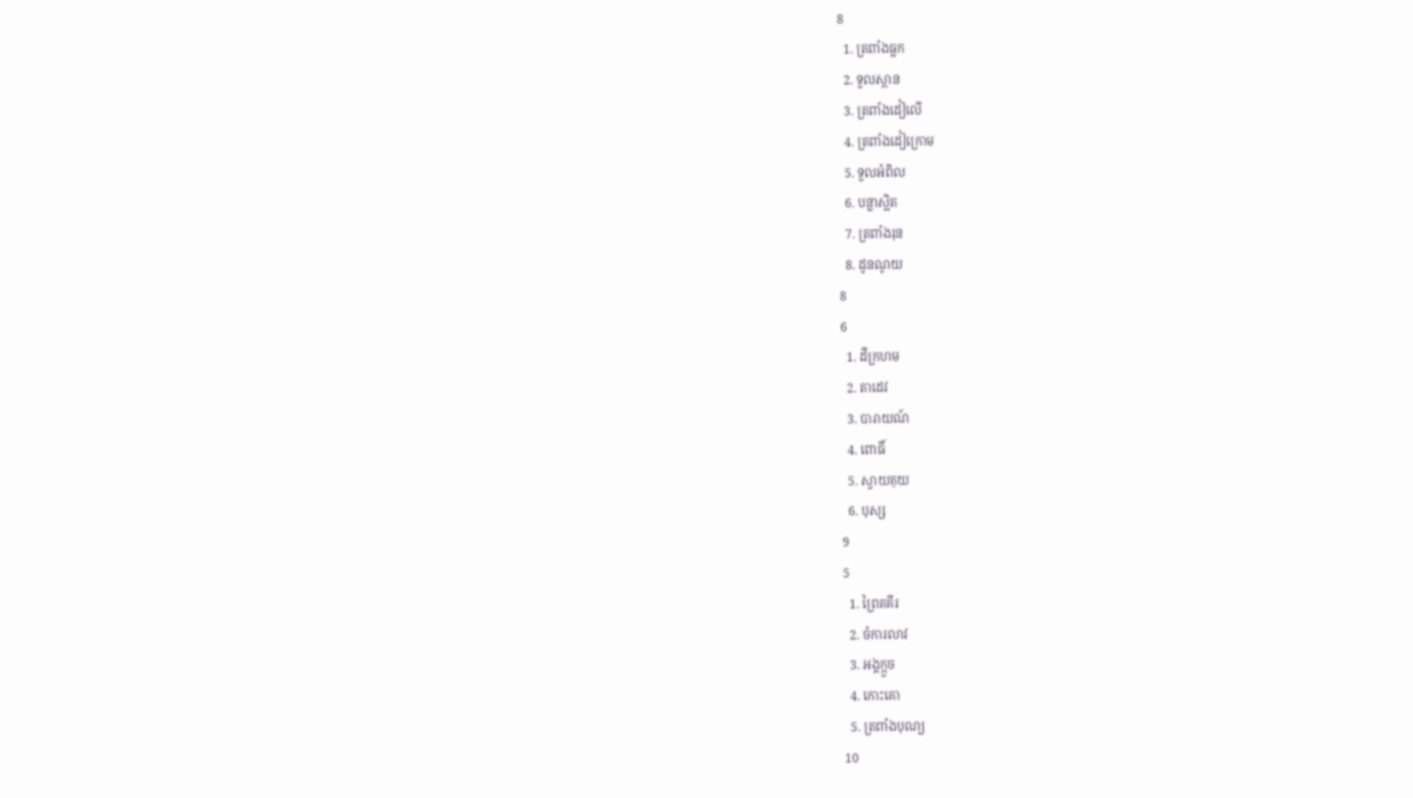8
  1. ត្រពាំងធ្លក
  2. ទួលស្ពាន
  3. ត្រពាំងដៀលើ
  4. ត្រពាំងដៀក្រោម
  5. ទួលអំពិល
  6. បន្លាស្អិត
  7. ត្រពាំងរុន
  8. ដូនណូយ
8
6
  1. ដីក្រហម
  2. តាដេវ
  3. បារាយណ៍
  4. ពោធិ៍
  5. ស្វាយគុយ
  6. បុស្ស
9
5
  1. ព្រៃគគីរ
  2. ចំការលាវ
  3. អង្គក្តួច
  4. កោះគោ
  5. ត្រពាំងបុណ្យ
10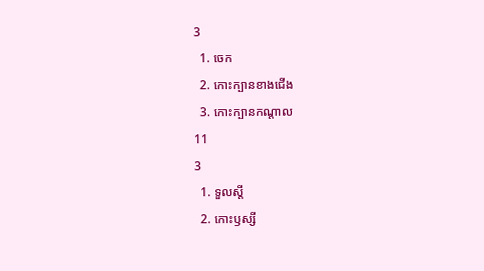3
  1. ចេក
  2. កោះក្បានខាងជើង
  3. កោះក្បានកណ្តាល
11
3
  1. ទួលស្តី
  2. កោះឫស្សី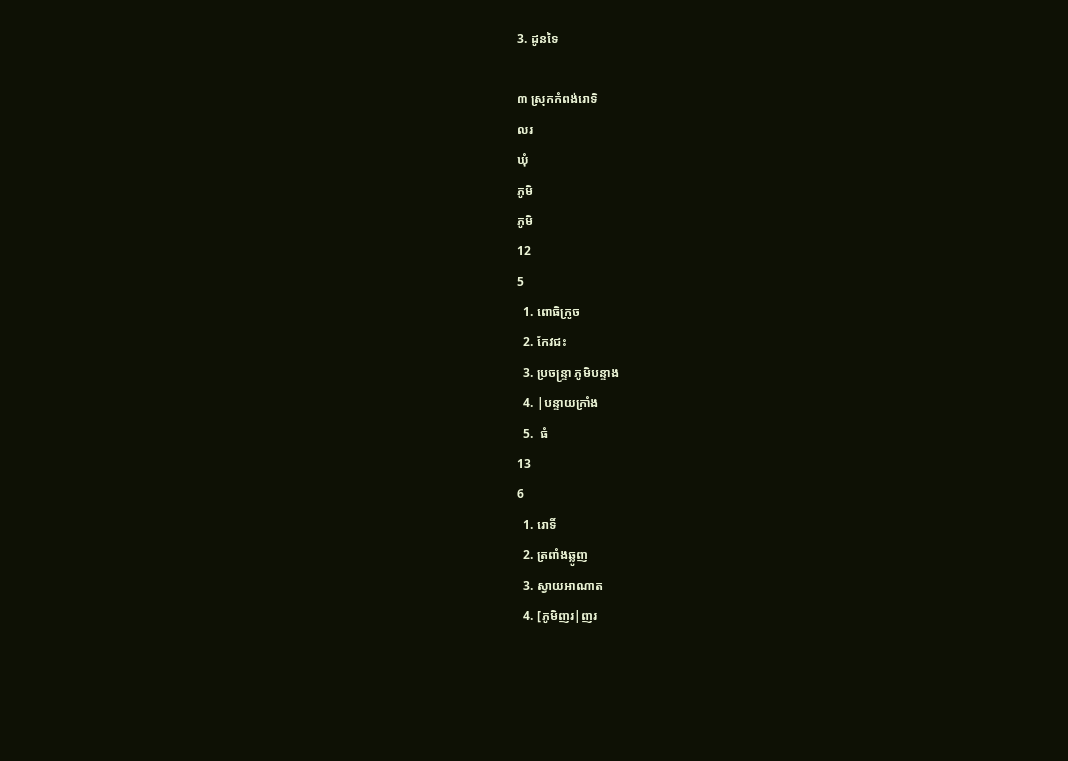3. ដូនទៃ

៣ ស្រុកកំពង់រោទិ
លរ
ឃុំ
ភូមិ
ភូមិ
12
5
  1. ពោធិក្រូច
  2. កែវជះ
  3. ប្រចន្ទ្រា ភូមិបន្ទាង
  4. |បន្ទាយក្រាំង
  5.  ធំ
13
6
  1. រោទិ៍
  2. ត្រពាំងឆ្លូញ
  3. ស្វាយអាណាត
  4. [ភូមិញរ|ញរ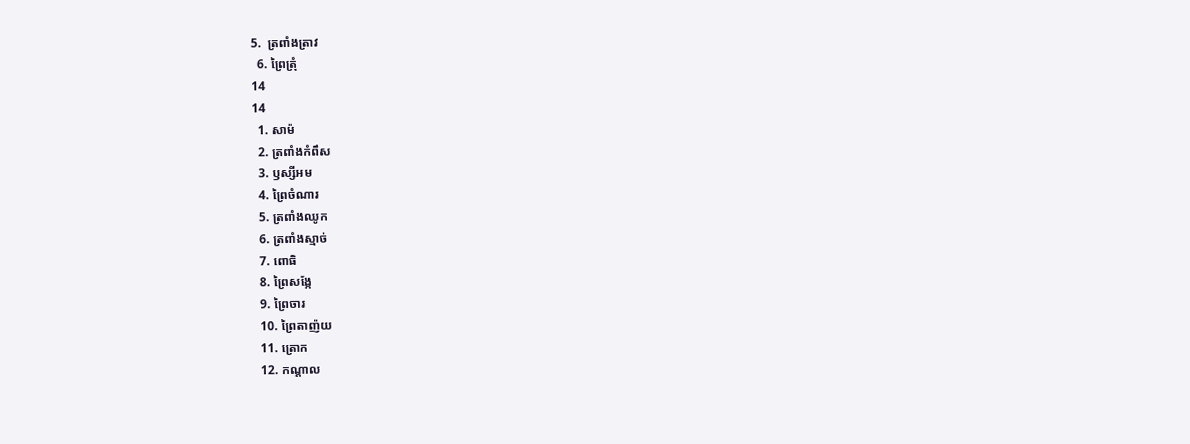5.  ត្រពាំងត្រាវ
  6. ព្រៃត្រុំ
14
14
  1. សាម៉
  2. ត្រពាំងកំពឹស
  3. ឫស្សីអម
  4. ព្រៃចំណារ
  5. ត្រពាំងឈូក
  6. ត្រពាំងស្មាច់
  7. ពោធិ
  8. ព្រៃសង្កែ
  9. ព្រៃចារ
  10. ព្រៃតាញ៉យ
  11. ត្រោក
  12. កណ្តាល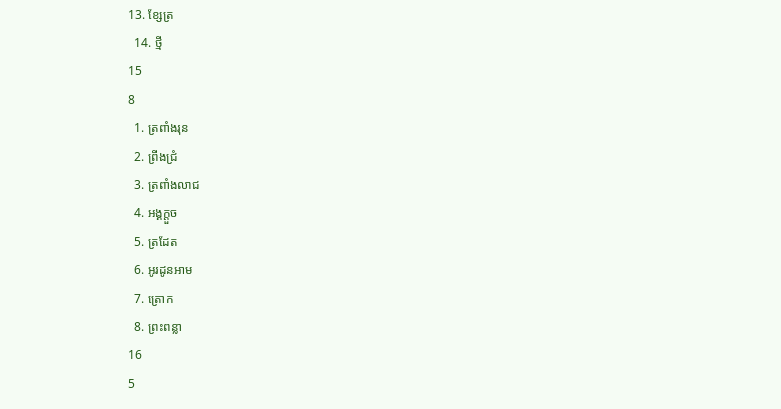13. ខ្សែត្រ
  14. ថ្មី
15
8
  1. ត្រពាំងរុន
  2. ព្រីងជ្រំ
  3. ត្រពាំងលាជ
  4. អង្គក្តួច
  5. ត្រដែត
  6. អូរដូនអាម
  7. ត្រោក
  8. ព្រះពន្លា
16
5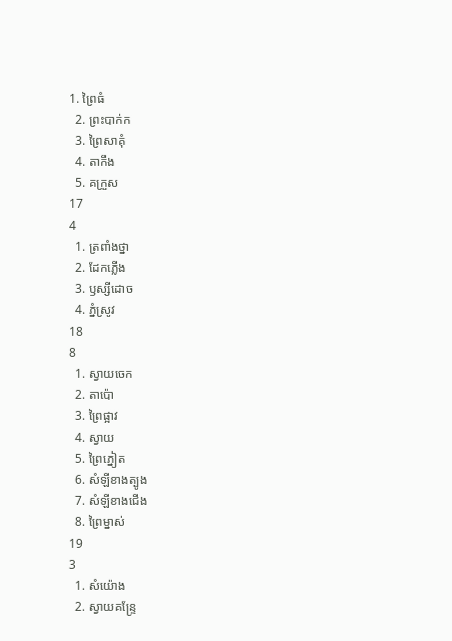1. ព្រៃធំ
  2. ព្រះបាក់ក
  3. ព្រៃសាគុំ
  4. តាកឹង
  5. គក្រួស
17
4
  1. ត្រពាំងថ្នា
  2. ដែកភ្លើង
  3. ឫស្សីដោច
  4. ភ្នំស្រូវ
18
8
  1. ស្វាយចេក
  2. តាប៉ោ
  3. ព្រៃផ្អាវ
  4. ស្វាយ
  5. ព្រៃភ្នៀត
  6. សំឡីខាងត្បូង
  7. សំឡីខាងជើង
  8. ព្រៃម្នាស់
19
3
  1. សំយ៉ោង
  2. ស្វាយគន្ទ្រែ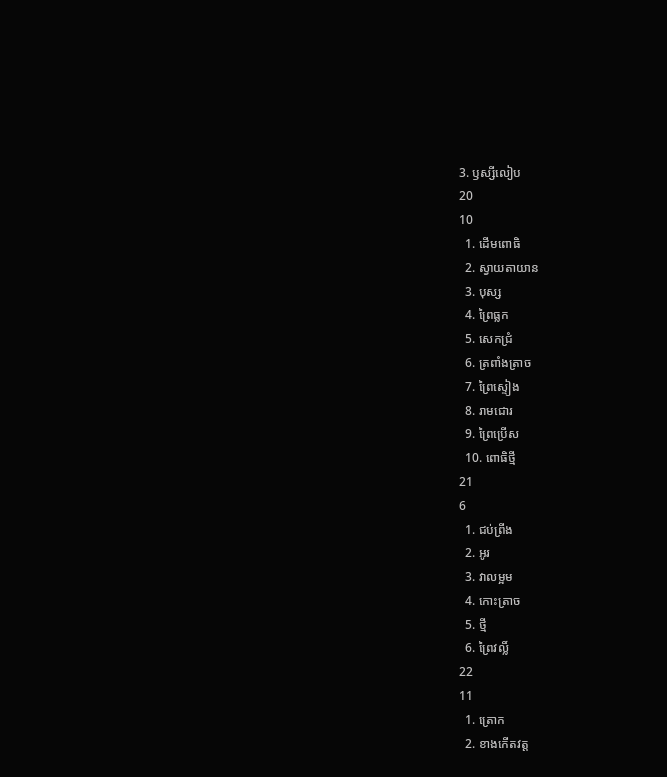3. ឫស្សីលៀប
20
10
  1. ដើមពោធិ
  2. ស្វាយតាយាន
  3. បុស្ស
  4. ព្រៃធ្លក
  5. សេកជ្រំ
  6. ត្រពាំងត្រាច
  7. ព្រៃស្ទៀង
  8. រាមជោរ
  9. ព្រៃប្រើស
  10. ពោធិថ្មី
21
6
  1. ជប់ព្រីង
  2. អូរ
  3. វាលម្អម
  4. កោះត្រាច
  5. ថ្មី
  6. ព្រៃវល្លិ៍
22
11
  1. ត្រោក
  2. ខាងកើតវត្ត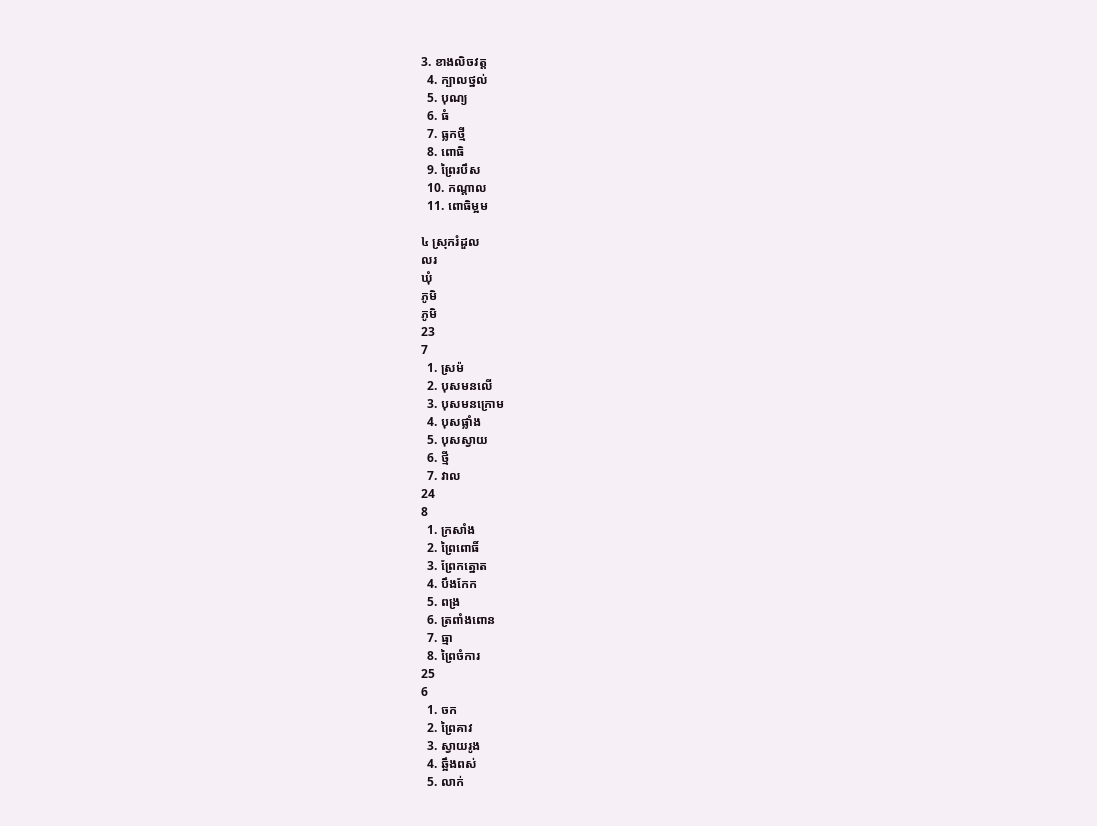3. ខាងលិចវត្ត
  4. ក្បាលថ្នល់
  5. បុណ្យ
  6. ធំ
  7. ធ្លកថ្មី
  8. ពោធិ
  9. ព្រៃរបឹស
  10. កណ្តាល
  11. ពោធិម្អម

៤ ស្រុករំដួល
លរ
ឃុំ
ភូមិ
ភូមិ
23
7
  1. ស្រម៉
  2. បុសមនលើ
  3. បុសមនក្រោម
  4. បុសផ្លាំង
  5. បុសស្វាយ
  6. ថ្មី
  7. វាល
24
8
  1. ក្រសាំង
  2. ព្រៃពោធិ៍
  3. ព្រែកត្នោត
  4. បឹងកែក
  5. ពង្រ
  6. ត្រពាំងពោន
  7. ធ្មា
  8. ព្រៃចំការ
25
6
  1. ចក
  2. ព្រៃគាវ
  3. ស្វាយរូង
  4. ឆ្អឹងពស់
  5. លាក់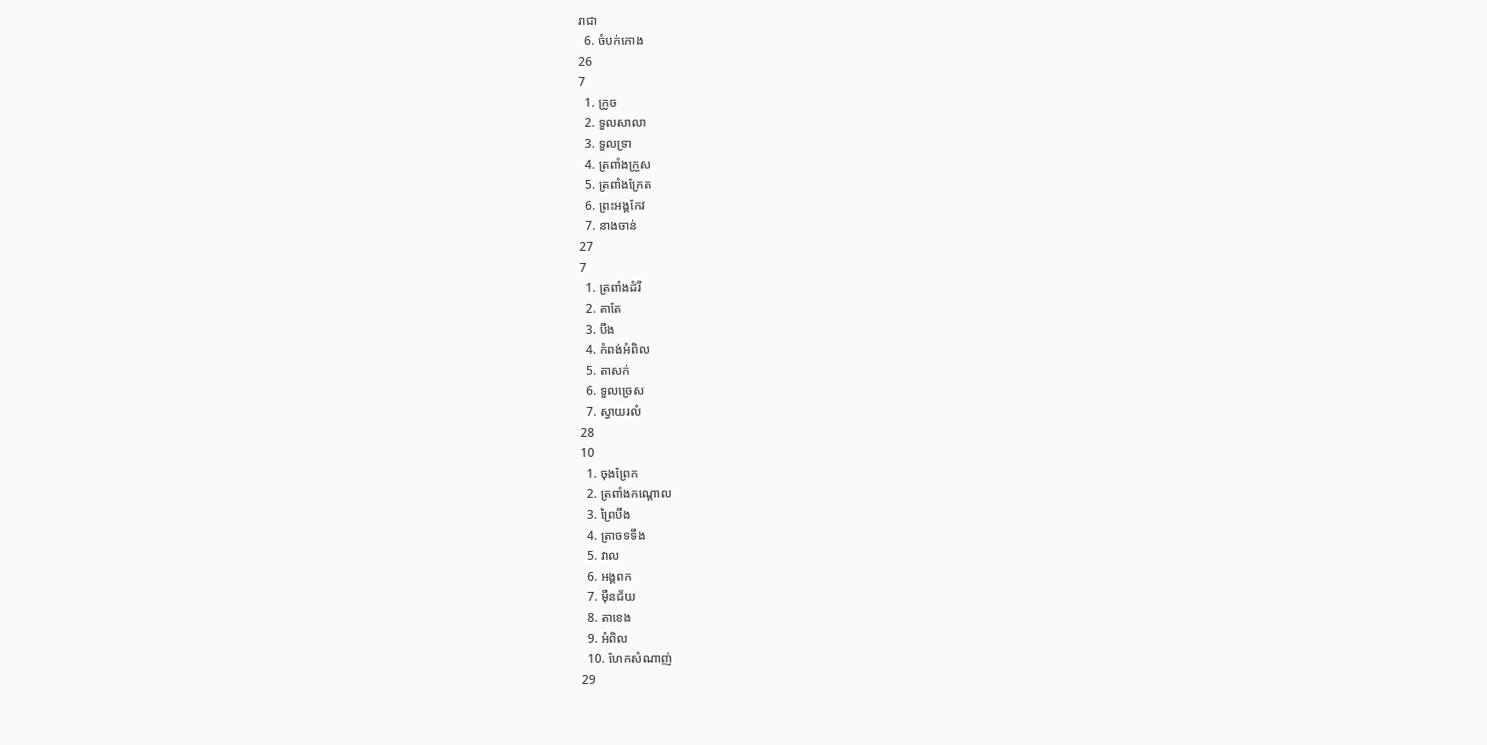រាជា
  6. ចំបក់កោង
26
7
  1. ក្រូច
  2. ទួលសាលា
  3. ទួលទ្រា
  4. ត្រពាំងក្រួស
  5. ត្រពាំងក្រែត
  6. ព្រះអង្គកែវ
  7. នាងចាន់
27
7
  1. ត្រពាំងដំរី
  2. តាតែ
  3. បឹង
  4. កំពង់អំពិល
  5. តាសក់
  6. ទួលច្រេស
  7. ស្វាយរលំ
28
10
  1. ចុងព្រែក
  2. ត្រពាំងកណ្តោល
  3. ព្រៃបឹង
  4. ត្រាចទទឹង
  5. វាល
  6. អង្គពក
  7. ម៉ឺនជ័យ
  8. តាខេង
  9. អំពិល
  10. ហែកសំណាញ់
29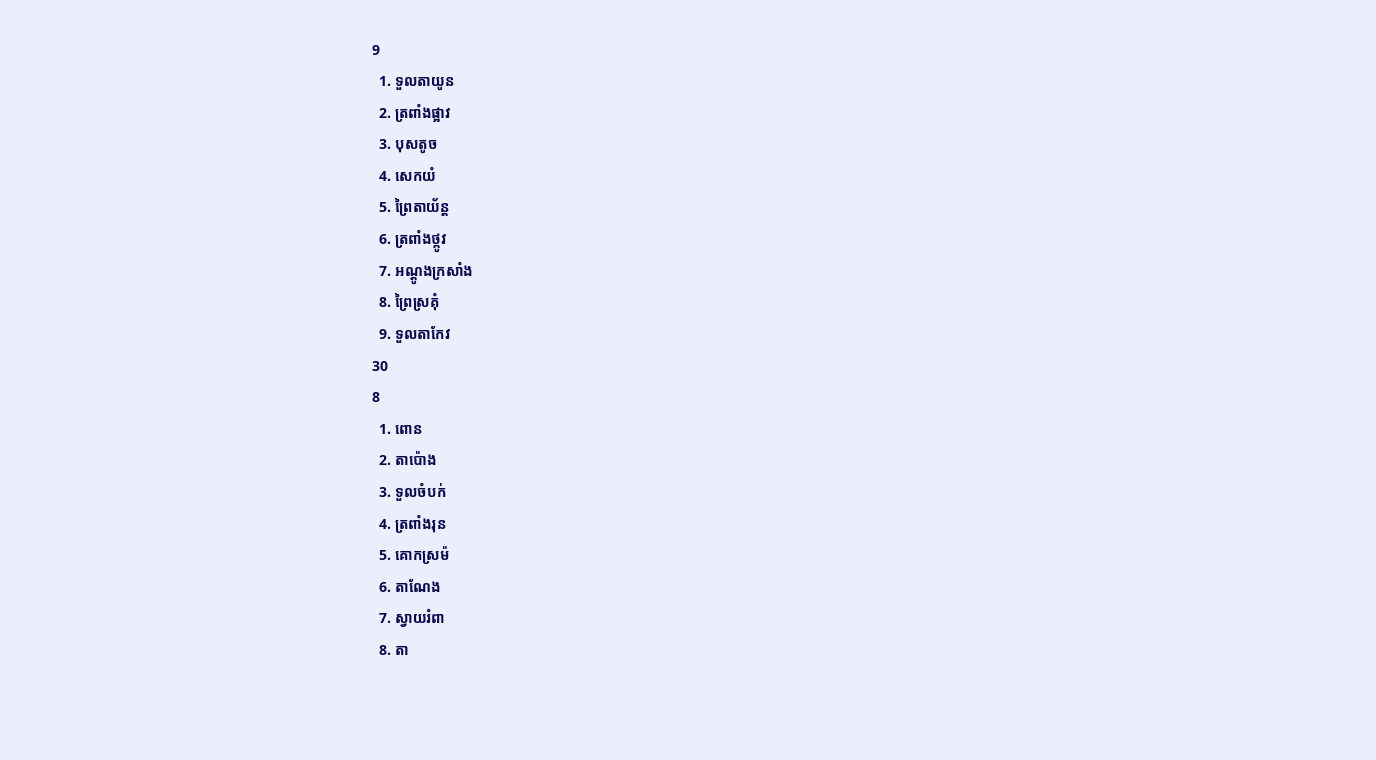9
  1. ទួលតាយូន
  2. ត្រពាំងផ្អាវ
  3. បុសតូច
  4. សេកយំ
  5. ព្រៃតាយ័ន្ត
  6. ត្រពាំងថ្កូវ
  7. អណ្តូងក្រសាំង
  8. ព្រៃស្រគុំ
  9. ទួលតាកែវ
30
8
  1. ពោន
  2. តាប៉ោង
  3. ទួលចំបក់
  4. ត្រពាំងរុន
  5. គោកស្រម៉
  6. តាណែង
  7. ស្វាយរំពា
  8. តា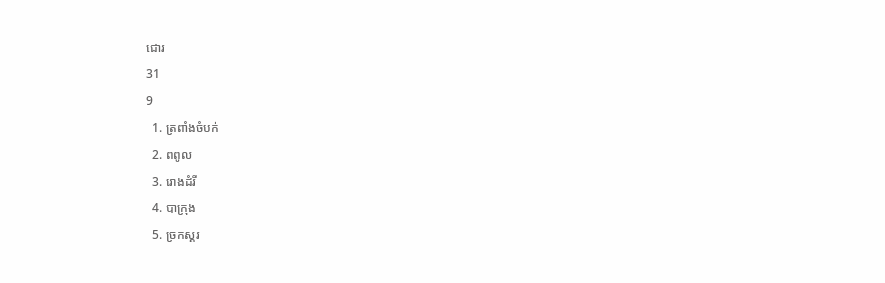ជោរ
31
9
  1. ត្រពាំងចំបក់
  2. ពពូល
  3. រោងដំរី
  4. បាក្រុង
  5. ច្រកស្គរ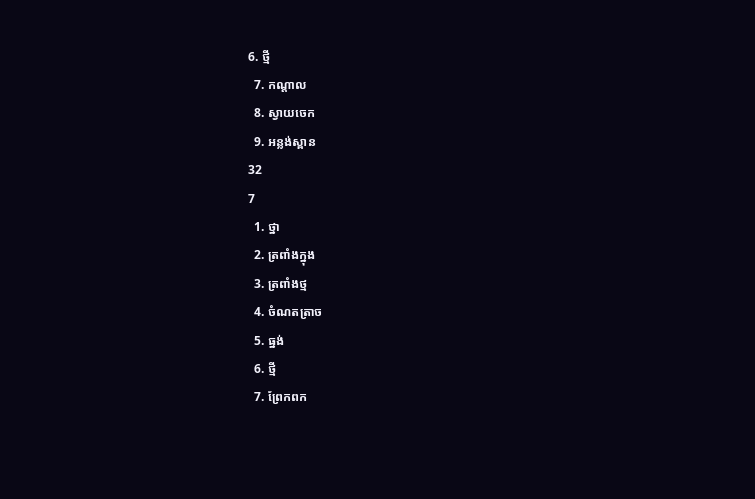6. ថ្មី
  7. កណ្តាល
  8. ស្វាយចេក
  9. អន្លង់ស្ពាន
32
7
  1. ថ្នា
  2. ត្រពាំងក្នុង
  3. ត្រពាំងថ្ម
  4. ចំណតត្រាច
  5. ធ្នង់
  6. ថ្មី
  7. ព្រែកពក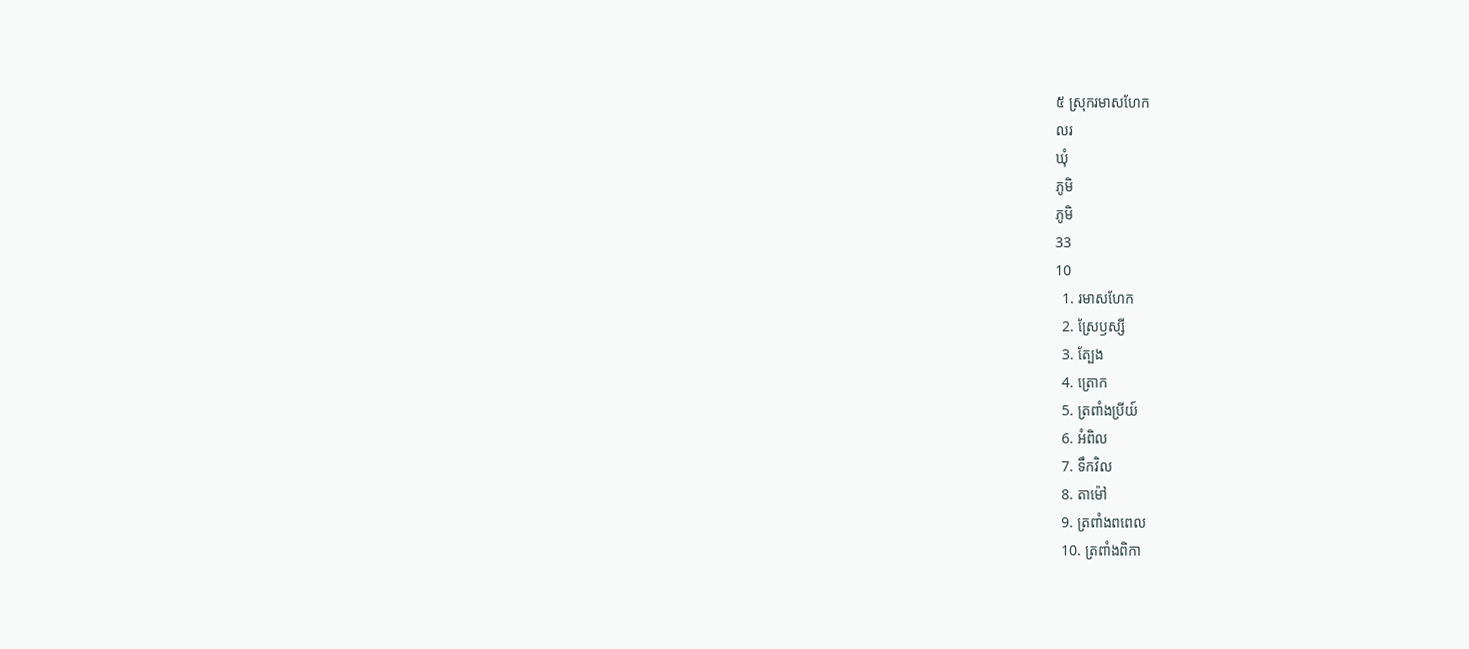៥ ស្រុករមាសហែក
លរ
ឃុំ
ភូមិ
ភូមិ
33
10
  1. រមាសហែក
  2. ស្រែឫស្សី
  3. ត្បែង
  4. ត្រោក
  5. ត្រពាំងប្រីយ៍
  6. អំពិល
  7. ទឹកវិល
  8. តាម៉ៅ
  9. ត្រពាំងពពេល
  10. ត្រពាំងពិកា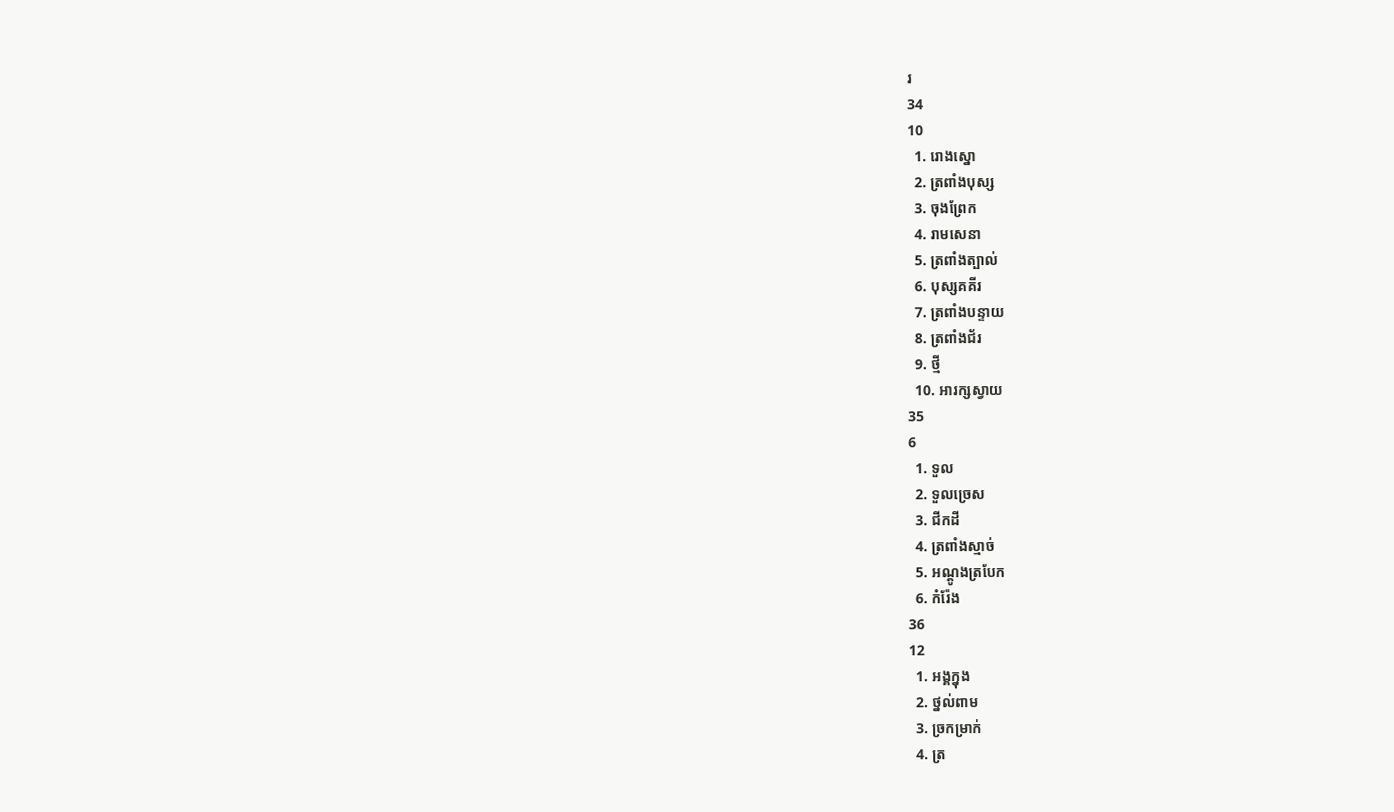រ
34
10
  1. រោងស្នោ
  2. ត្រពាំងបុស្ស
  3. ចុងព្រែក
  4. រាមសេនា
  5. ត្រពាំងត្បាល់
  6. បុស្សគគីរ
  7. ត្រពាំងបន្ទាយ
  8. ត្រពាំងជ័រ
  9. ថ្មី
  10. អារក្សស្វាយ
35
6
  1. ទួល
  2. ទួលច្រេស
  3. ជីកដី
  4. ត្រពាំងស្មាច់
  5. អណ្តូងត្របែក
  6. កំរ៉ែង
36
12
  1. អង្គក្នុង
  2. ថ្នល់ពាម
  3. ច្រកម្រាក់
  4. ត្រ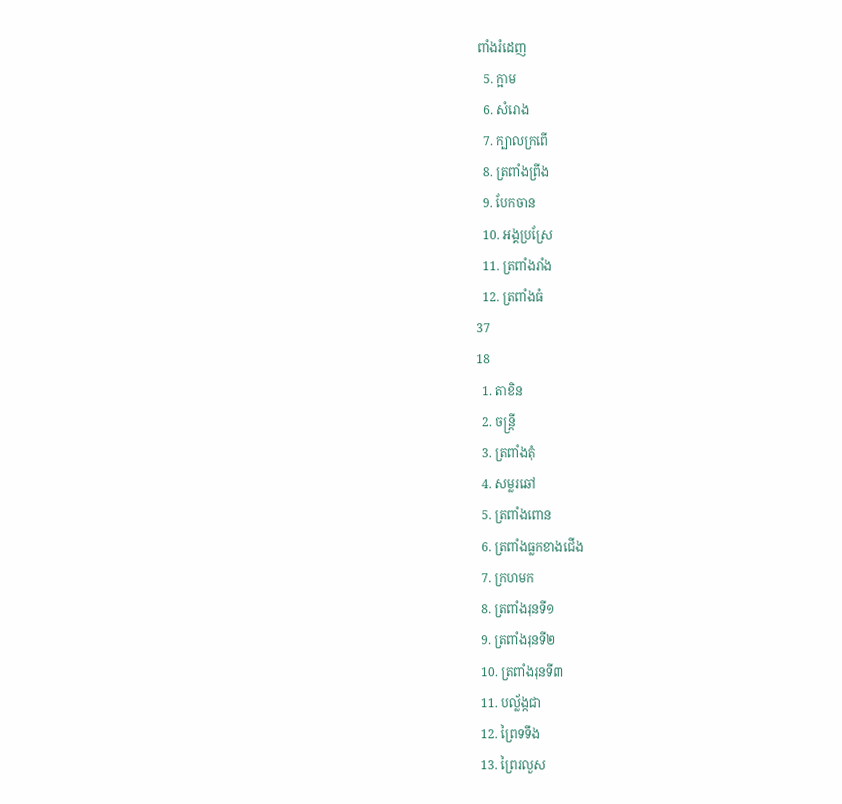ពាំងរំដេញ
  5. ក្អាម
  6. សំរោង
  7. ក្បាលក្រពើ
  8. ត្រពាំងព្រីង
  9. បែកចាន
  10. អង្គប្រស្រែ
  11. ត្រពាំងរាំង
  12. ត្រពាំងធំ
37
18
  1. តាខិន
  2. ចន្ត្រី
  3. ត្រពាំងតុំ
  4. សម្លរឆៅ
  5. ត្រពាំងពោន
  6. ត្រពាំងធ្លកខាងជើង
  7. ក្រហមក
  8. ត្រពាំងរុនទី១
  9. ត្រពាំងរុនទី២
  10. ត្រពាំងរុនទី៣
  11. បល្ល័ង្កជា
  12. ព្រៃទទឹង
  13. ព្រៃរលួស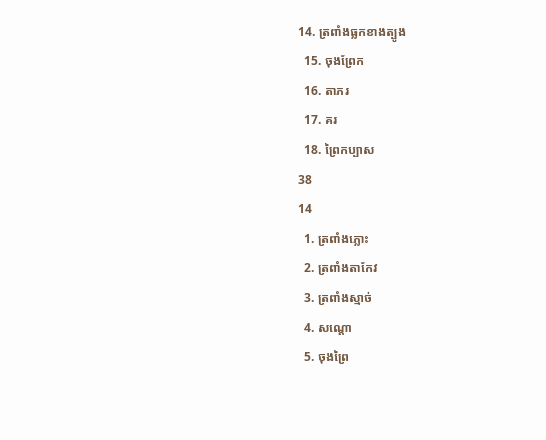14. ត្រពាំងធ្លកខាងត្បូង
  15. ចុងព្រែក
  16. តាភរ
  17. គរ
  18. ព្រៃកប្បាស
38
14
  1. ត្រពាំងភ្លោះ
  2. ត្រពាំងតាកែវ
  3. ត្រពាំងស្មាច់
  4. សណ្តោ
  5. ចុងព្រៃ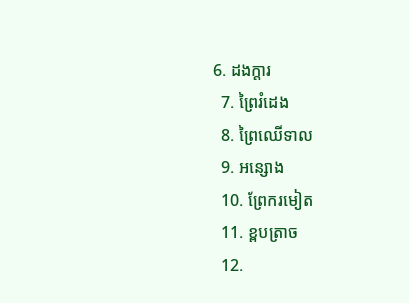6. ដងក្តារ
  7. ព្រៃរំដេង
  8. ព្រៃឈើទាល
  9. អន្សោង
  10. ព្រែករមៀត
  11. ខ្ពបត្រាច
  12.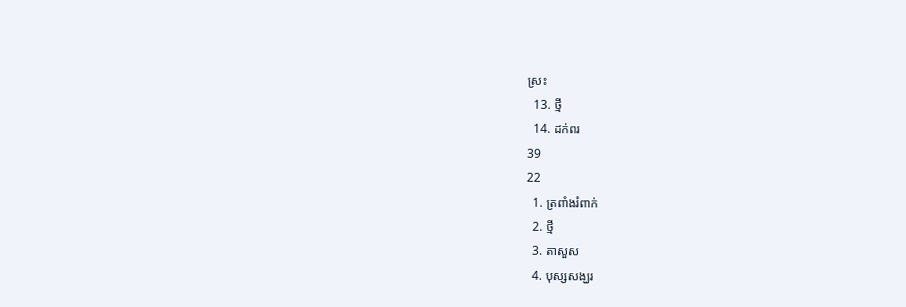ស្រះ
  13. ថ្មី
  14. ដក់ពរ
39
22
  1. ត្រពាំងរំពាក់
  2. ថ្មី
  3. តាសួស
  4. បុស្សសង្ឃរ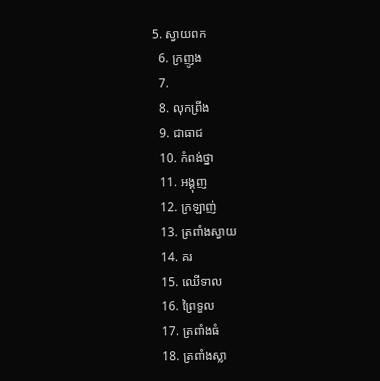5. ស្វាយពក
  6. ក្រញូង
  7.
  8. លុកព្រីង
  9. ជាធាជ
  10. កំពង់ថ្នា
  11. អង្គុញ
  12. ក្រឡាញ់
  13. ត្រពាំងស្វាយ
  14. គរ
  15. ឈើទាល
  16. ព្រៃទួល
  17. ត្រពាំងធំ
  18. ត្រពាំងស្លា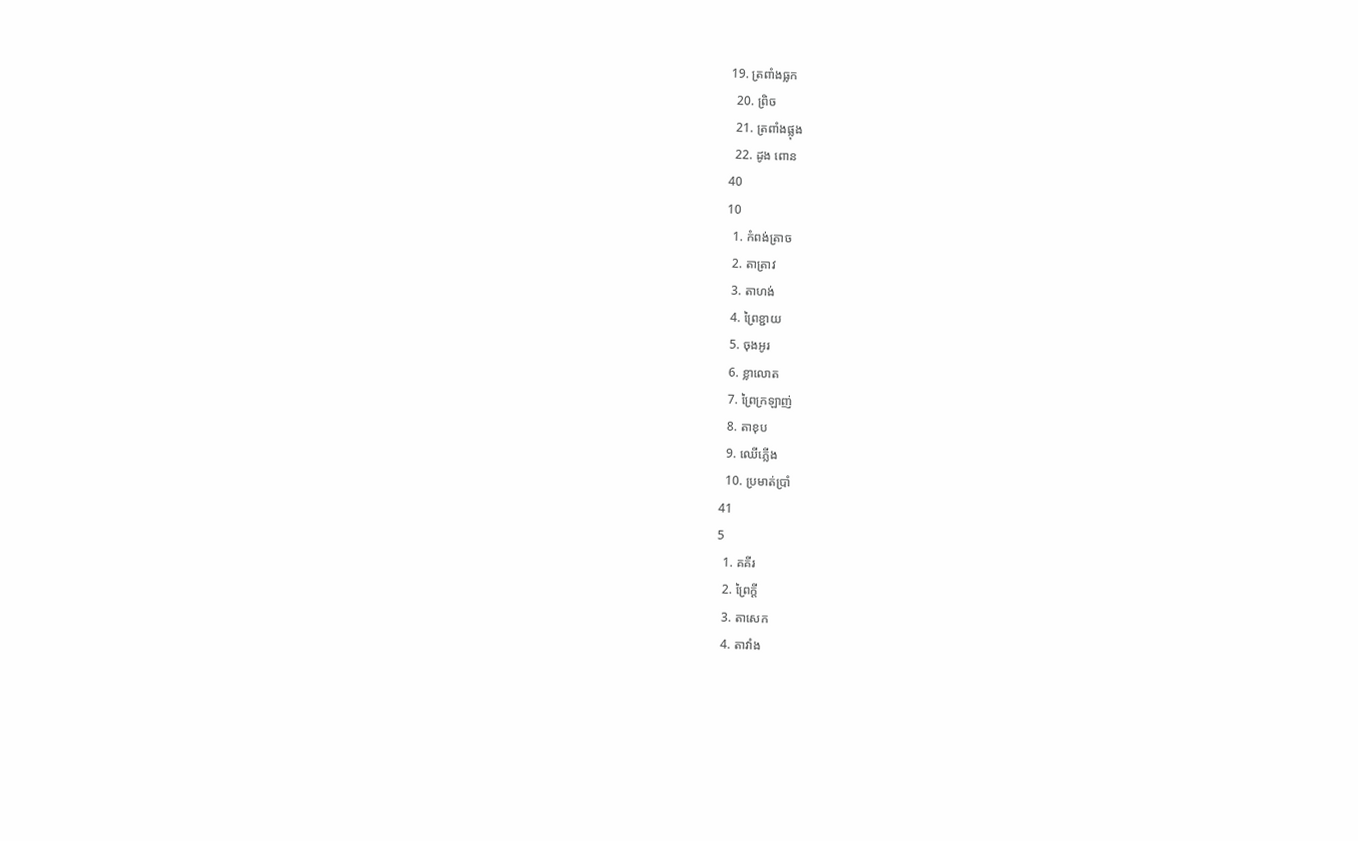19. ត្រពាំងធ្លក
  20. ព្រិច
  21. ត្រពាំងផ្លុង
  22. ដូង ពោន
40
10
  1. កំពង់ត្រាច
  2. តាត្រាវ
  3. តាហង់
  4. ព្រៃខ្ជាយ
  5. ចុងអូរ
  6. ខ្លាលោត
  7. ព្រៃក្រឡាញ់
  8. តាខុប
  9. ឈើភ្លើង
  10. ប្រមាត់ប្រាំ
41
5
  1. គគីរ
  2. ព្រៃក្តី
  3. តាសេក
  4. តាវាំង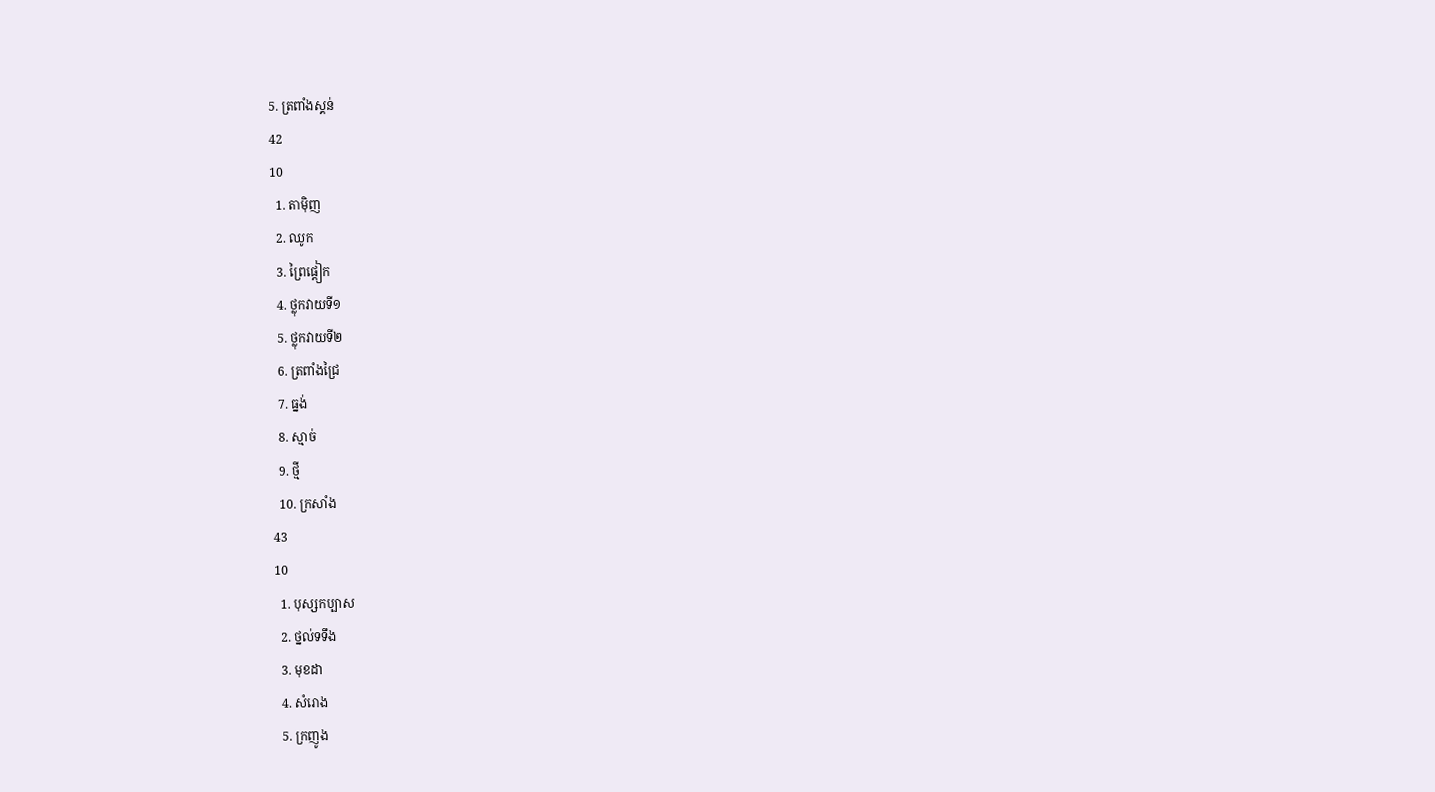5. ត្រពាំងស្គន់
42
10
  1. តាម៉ិញ
  2. ឈូក
  3. ព្រៃផ្តៀក
  4. ថ្លុកវាយទី១
  5. ថ្លុកវាយទី២
  6. ត្រពាំងជ្រៃ
  7. ធ្នង់
  8. ស្មាច់
  9. ថ្មី
  10. ក្រសាំង
43
10
  1. បុស្សកប្បាស
  2. ថ្នល់ទទឹង
  3. មុខដា
  4. សំរោង
  5. ក្រញូង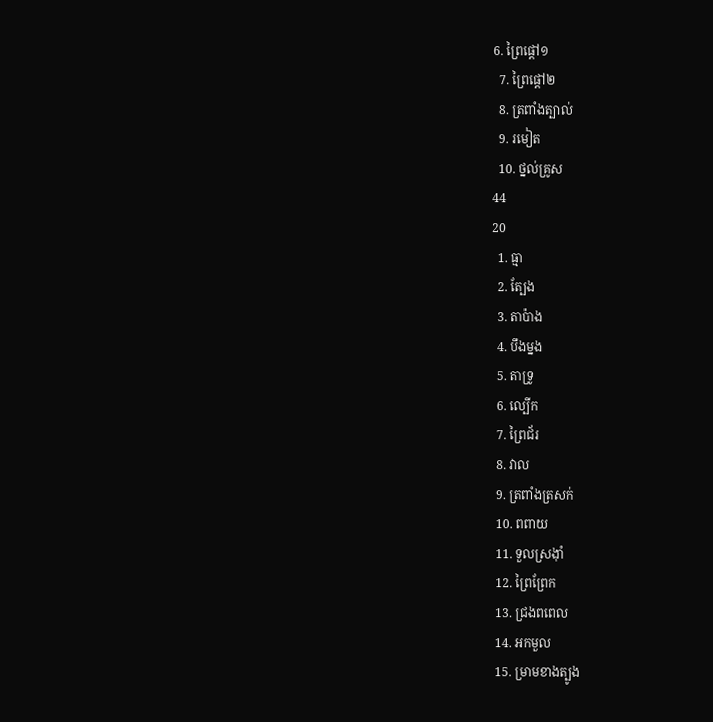6. ព្រៃផ្តៅ១
  7. ព្រៃផ្តៅ២
  8. ត្រពាំងត្បាល់
  9. រមៀត
  10. ថ្នល់គ្រូស
44
20
  1. ធ្មា
  2. ត្បែង
  3. តាប៉ាង
  4. បឹងម្នង
  5. តាទ្រូ
  6. ល្បើក
  7. ព្រៃជ័រ
  8. វាល
  9. ត្រពាំងត្រសក់
  10. ពពាយ
  11. ទួលស្រង៉ាំ
  12. ព្រៃព្រែក
  13. ជ្រងពពេល
  14. អកមួល
  15. ម្រាមខាងត្បូង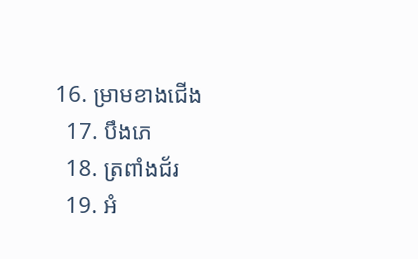16. ម្រាមខាងជើង
  17. បឹងភេ
  18. ត្រពាំងជ័រ
  19. អំ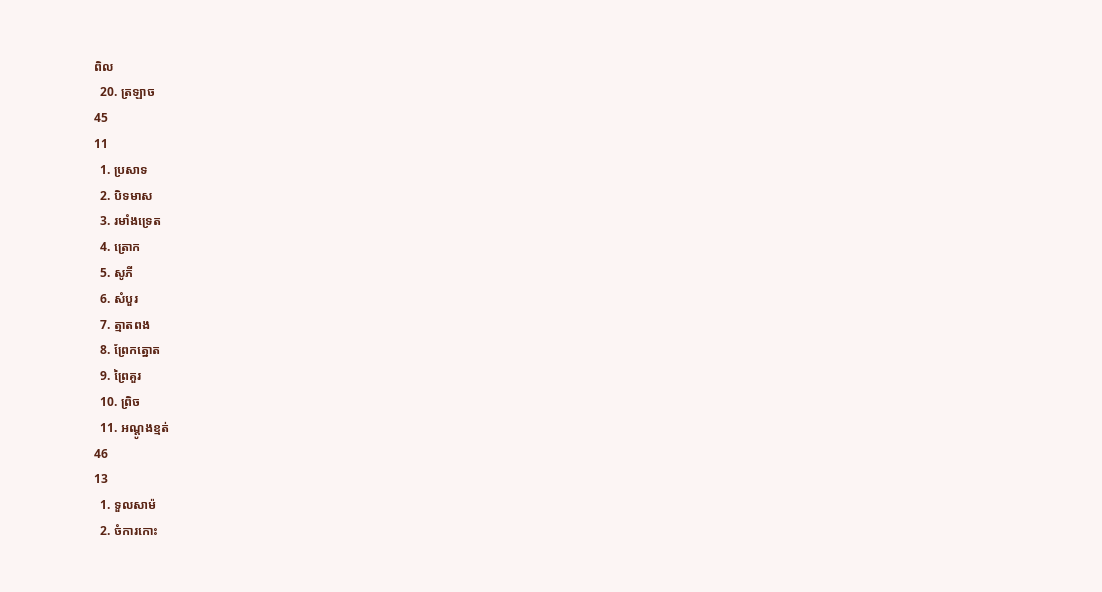ពិល
  20. ត្រឡាច
45
11
  1. ប្រសាទ
  2. បិទមាស
  3. រមាំងទ្រេត
  4. ត្រោក
  5. សូភី
  6. សំបួរ
  7. ត្មាតពង
  8. ព្រែកត្នោត
  9. ព្រៃគួរ
  10. ព្រិច
  11. អណ្តូងខ្មត់
46
13
  1. ទួលសាម៉
  2. ចំការកោះ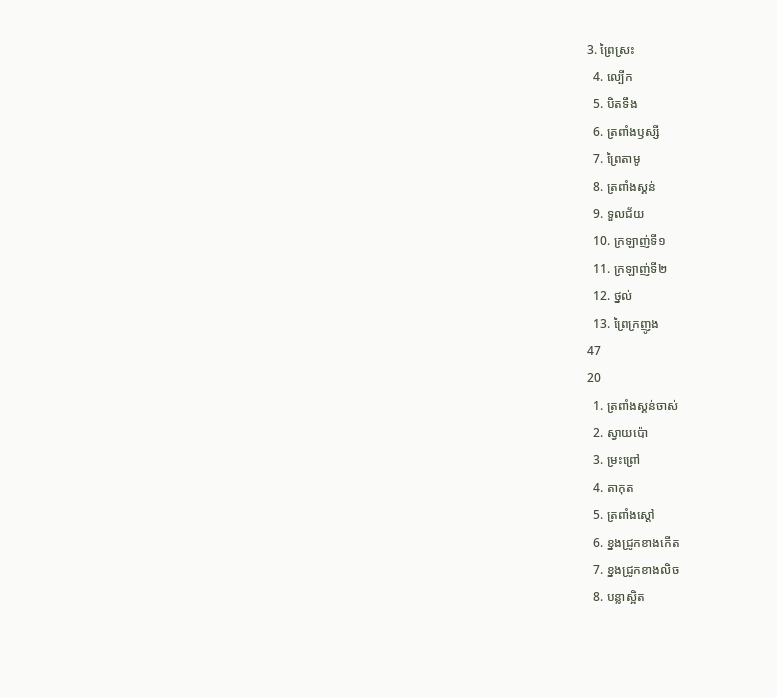3. ព្រៃស្រះ
  4. ល្បើក
  5. បិតទឹង
  6. ត្រពាំងឫស្សី
  7. ព្រៃតាមូ
  8. ត្រពាំងស្គន់
  9. ទួលជ័យ
  10. ក្រឡាញ់ទី១
  11. ក្រឡាញ់ទី២
  12. ថ្នល់
  13. ព្រៃក្រញូង
47
20
  1. ត្រពាំងស្គន់ចាស់
  2. ស្វាយប៉ោ
  3. ម្រះព្រៅ
  4. តាកុត
  5. ត្រពាំងស្តៅ
  6. ខ្នងជ្រូកខាងកើត
  7. ខ្នងជ្រូកខាងលិច
  8. បន្លាស្អិត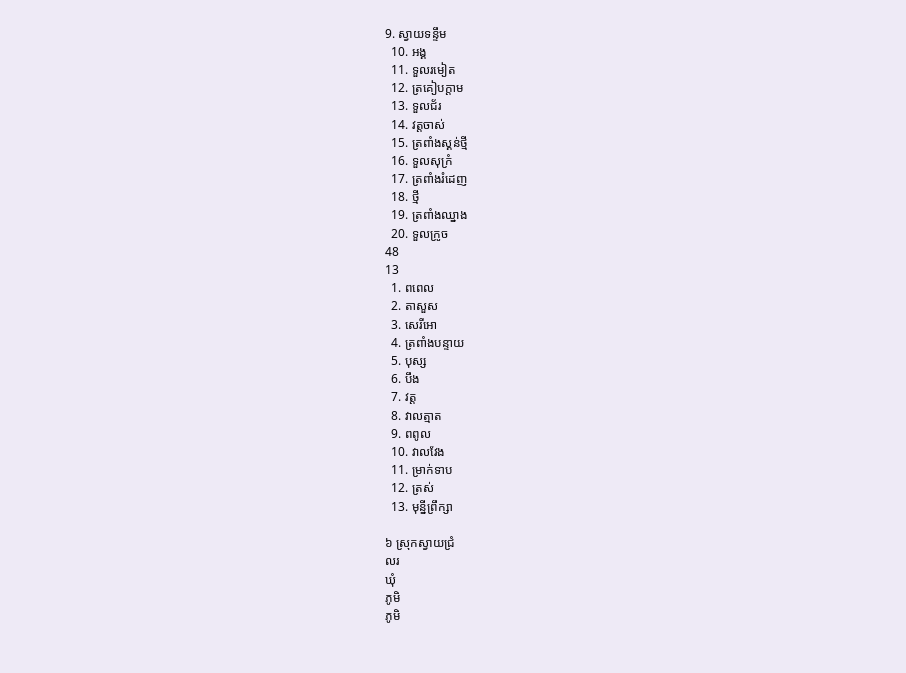9. ស្វាយទន្ទឹម
  10. អង្គ
  11. ទួលរមៀត
  12. ត្រគៀបក្តាម
  13. ទួលជ័រ
  14. វត្តចាស់
  15. ត្រពាំងស្គន់ថ្មី
  16. ទួលសុក្រំ
  17. ត្រពាំងរំដេញ
  18. ថ្មី
  19. ត្រពាំងឈ្នាង
  20. ទួលក្រូច
48
13
  1. ពពេល
  2. តាសួស
  3. សេរីអោ
  4. ត្រពាំងបន្ទាយ
  5. បុស្ស
  6. បឹង
  7. វត្ត
  8. វាលត្មាត
  9. ពពូល
  10. វាលវែង
  11. ម្រាក់ទាប
  12. ត្រស់
  13. មុន្នីព្រឹក្សា

៦ ស្រុកស្វាយជ្រំ
លរ
ឃុំ
ភូមិ
ភូមិ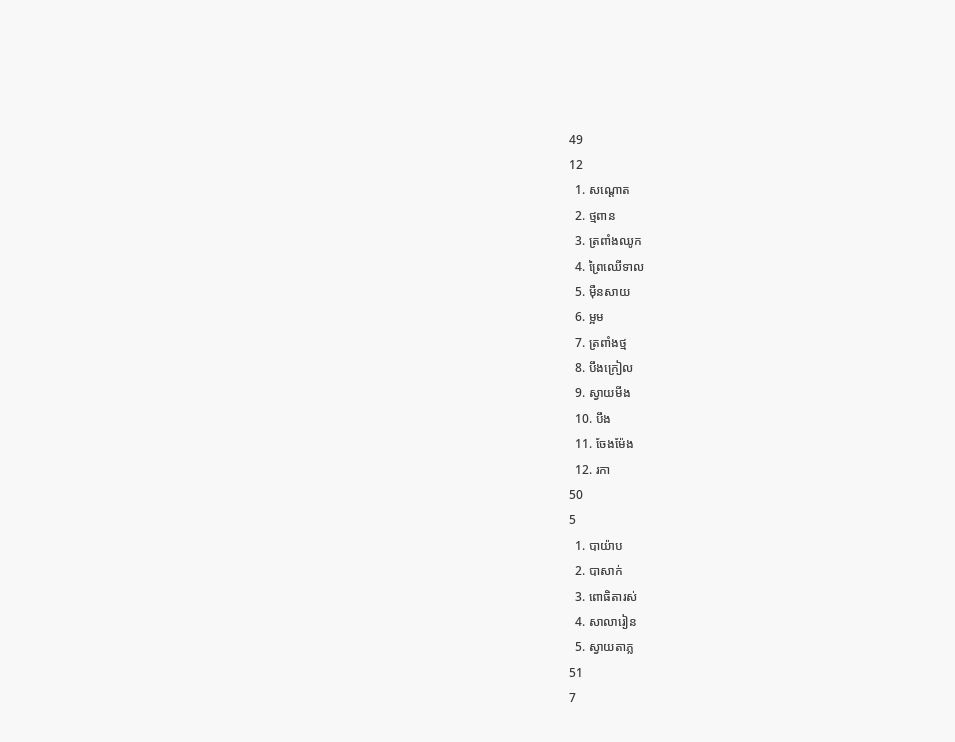49
12
  1. សណ្តោត
  2. ថ្មពាន
  3. ត្រពាំងឈូក
  4. ព្រៃឈើទាល
  5. ម៉ឺនសាយ
  6. ម្អម
  7. ត្រពាំងថ្ម
  8. បឹងក្រៀល
  9. ស្វាយមីង
  10. បឹង
  11. ចែងម៉ែង
  12. រកា
50
5
  1. បាយ៉ាប
  2. បាសាក់
  3. ពោធិតារស់
  4. សាលារៀន
  5. ស្វាយតាភ្ល
51
7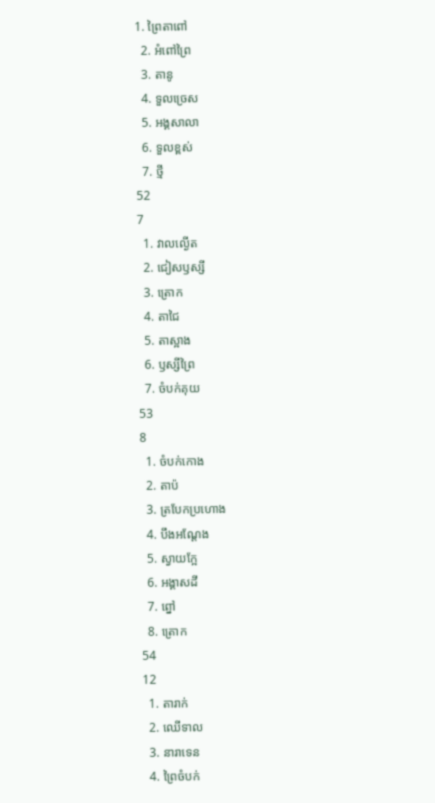1. ព្រៃតាពៅ
  2. អំពៅព្រៃ
  3. តានូ
  4. ទួលច្រេស
  5. អង្គសាលា
  6. ទួលខ្ពស់
  7. ថ្មី
52
7
  1. វាលល្ងើត
  2. ជៀសឫស្សី
  3. ត្រោក
  4. តាជៃ
  5. តាស្អាង
  6. ឫស្សីព្រៃ
  7. ចំបក់គុយ
53
8
  1. ចំបក់កោង
  2. តាប៉
  3. ត្របែកប្រហោង
  4. បឹងអណ្តែង
  5. ស្វាយក្អែ
  6. អង្គាសដី
  7. ព្នៅ
  8. ត្រោក
54
12
  1. តារាក់
  2. ឈើទាល
  3. នារាទេន
  4. ព្រៃចំបក់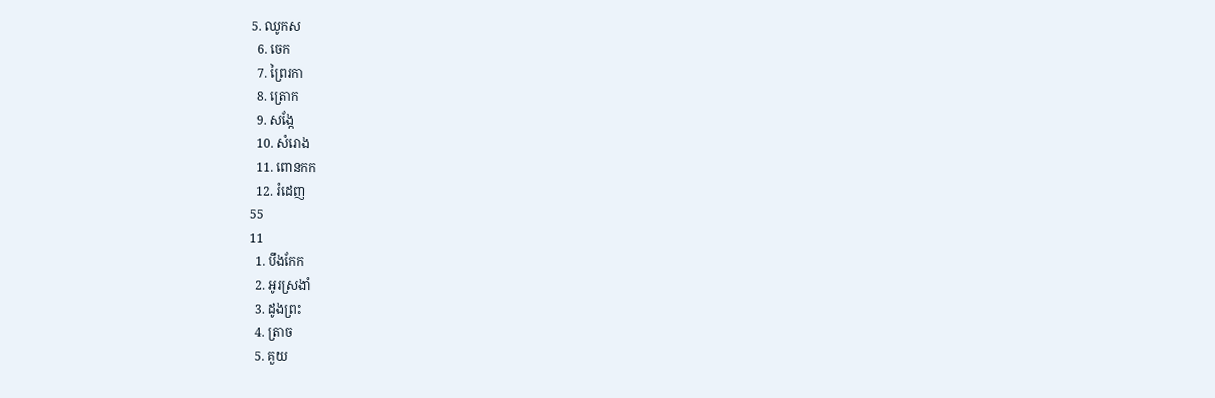5. ឈូកស
  6. ចេក
  7. ព្រៃរកា
  8. ត្រោក
  9. សង្កែ
  10. សំរោង
  11. ពោនកក
  12. រំដេញ
55
11
  1. បឹងកែក
  2. អូរស្រងាំ
  3. ដូងព្រះ
  4. ត្រាច
  5. គួយ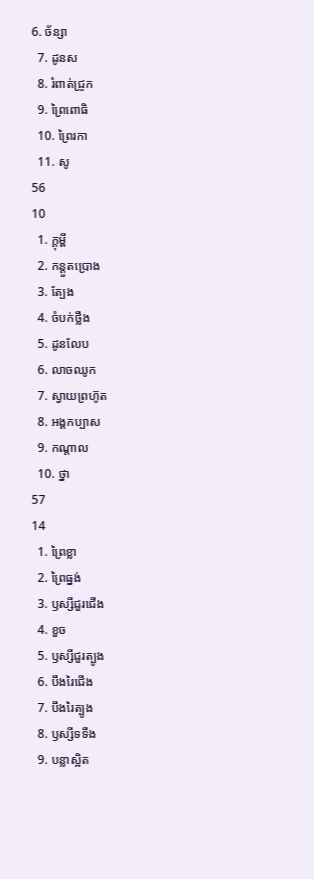6. ច័ន្សា
  7. ដូនស
  8. រំពាត់ជ្រូក
  9. ព្រៃពោធិ
  10. ព្រៃរកា
  11. សូ
56
10
  1. ក្តុម្ពី
  2. កន្តួតប្រោង
  3. ត្បែង
  4. ចំបក់ថ្លឹង
  5. ដូនលែប
  6. លាចឈូក
  7. ស្វាយព្រហ៊ូត
  8. អង្គកប្បាស
  9. កណ្តាល
  10. ថ្នា
57
14
  1. ព្រៃខ្លា
  2. ព្រៃធ្នង់
  3. ឫស្សីជួរជើង
  4. ខួច
  5. ឫស្សីជួរត្បូង
  6. បឹងរៃជើង
  7. បឹងរៃត្បូង
  8. ឫស្សីទទឹង
  9. បន្លាស្អិត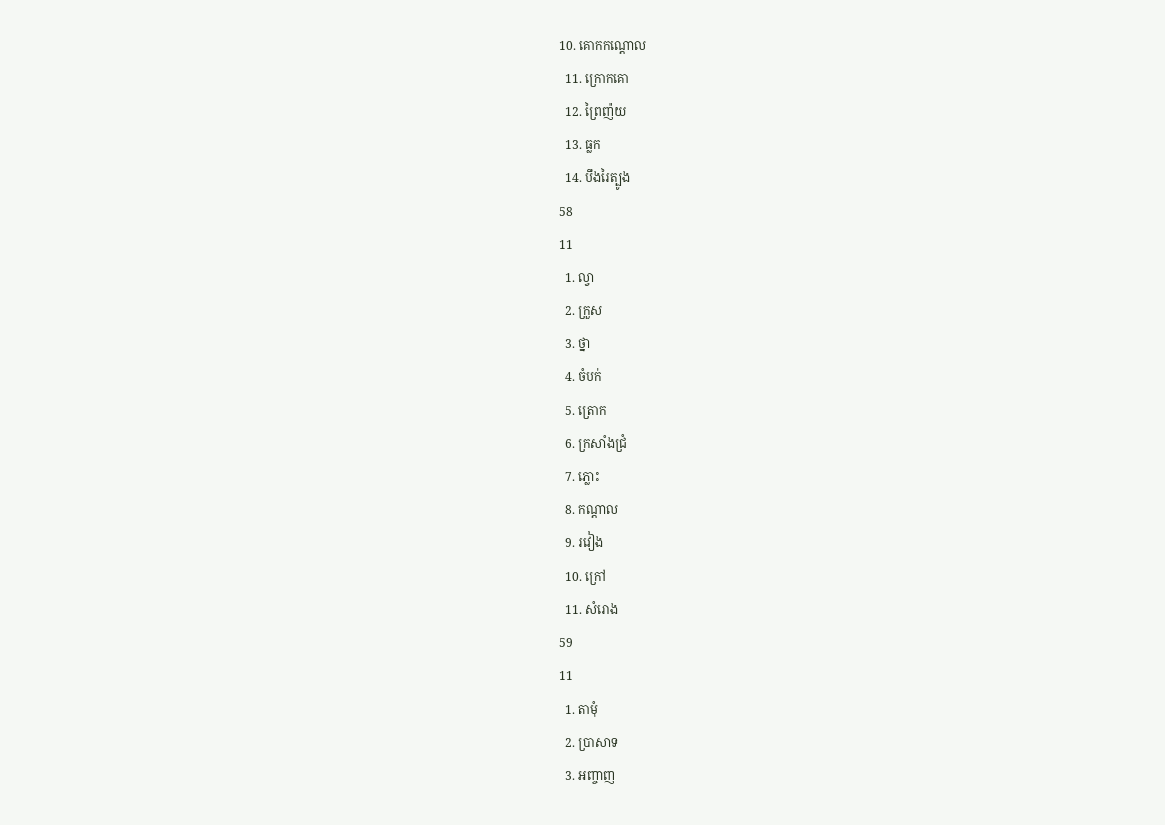10. គោកកណ្តោល
  11. ក្រោកគោ
  12. ព្រៃញ៉យ
  13. ធ្លក
  14. បឹងរៃត្បូង
58
11
  1. ល្វា
  2. ក្រួស
  3. ថ្នា
  4. ចំបក់
  5. ត្រោក
  6. ក្រសាំងជ្រំ
  7. ភ្លោះ
  8. កណ្តាល
  9. រវៀង
  10. ក្រៅ
  11. សំរោង
59
11
  1. តាមុំ
  2. ប្រាសាទ
  3. អញ្ចាញ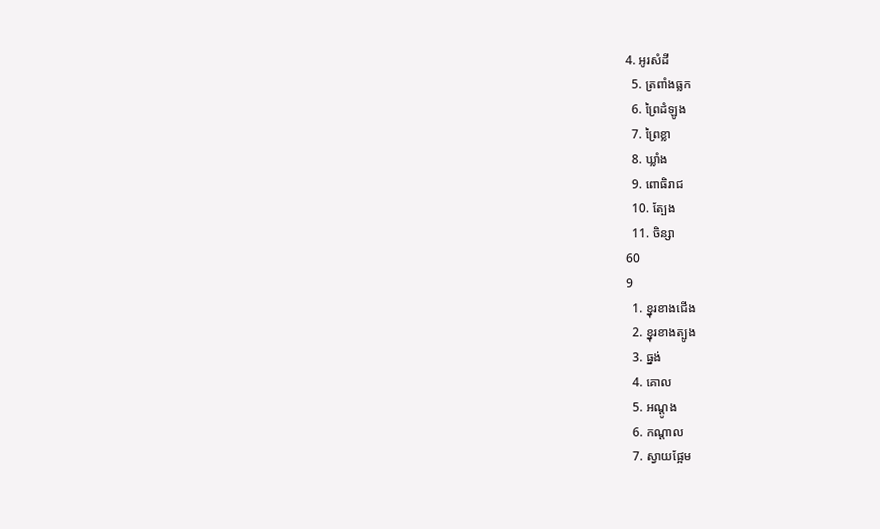4. អូរសំដី
  5. ត្រពាំងធ្លក
  6. ព្រៃដំឡូង
  7. ព្រៃខ្លា
  8. ឃ្លាំង
  9. ពោធិរាជ
  10. ត្បែង
  11. ចិន្សា
60
9
  1. ខ្នុរខាងជើង
  2. ខ្នុរខាងត្បូង
  3. ធ្នង់
  4. គោល
  5. អណ្តូង
  6. កណ្តាល
  7. ស្វាយផ្អែម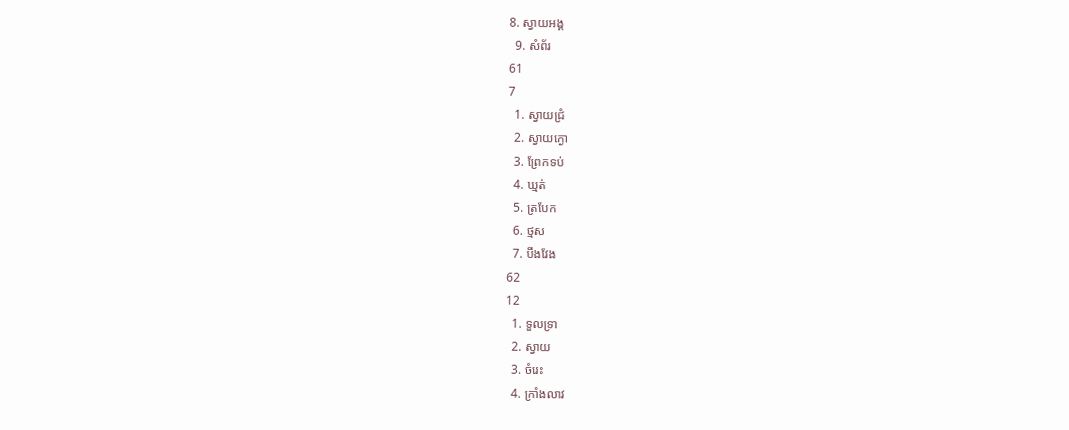8. ស្វាយអង្គ
  9. សំព័រ
61
7
  1. ស្វាយជ្រំ
  2. ស្វាយក្ងោ
  3. ព្រែកទប់
  4. ឃ្មត់
  5. ត្របែក
  6. ថ្មស
  7. បឹងវែង
62
12
  1. ទួលទ្រា
  2. ស្វាយ
  3. ចំរេះ
  4. ក្រាំងលាវ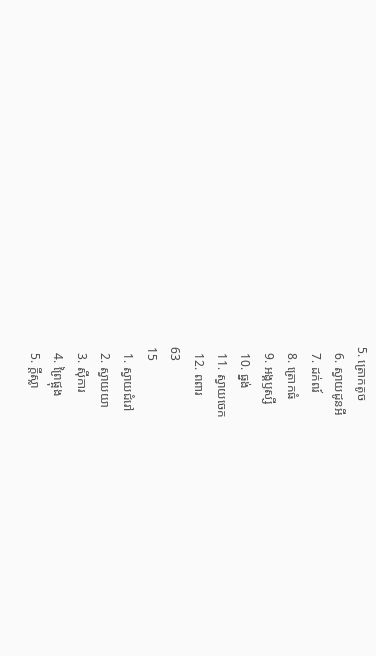5. ត្រោកតូច
  6. ស្វាយដូនអី
  7. ដក់ពរ៍
  8. ត្រោកធំ
  9. អង្គឫស្សី
  10. ធ្នង់
  11. ស្វាយចេក
  12. ពពារ
63
15
  1. ស្វាយជំរៅ
  2. ស្វាយយា
  3. ស៊ីការ
  4. ព្រៃផ្អុង
  5. ក្តីស្លា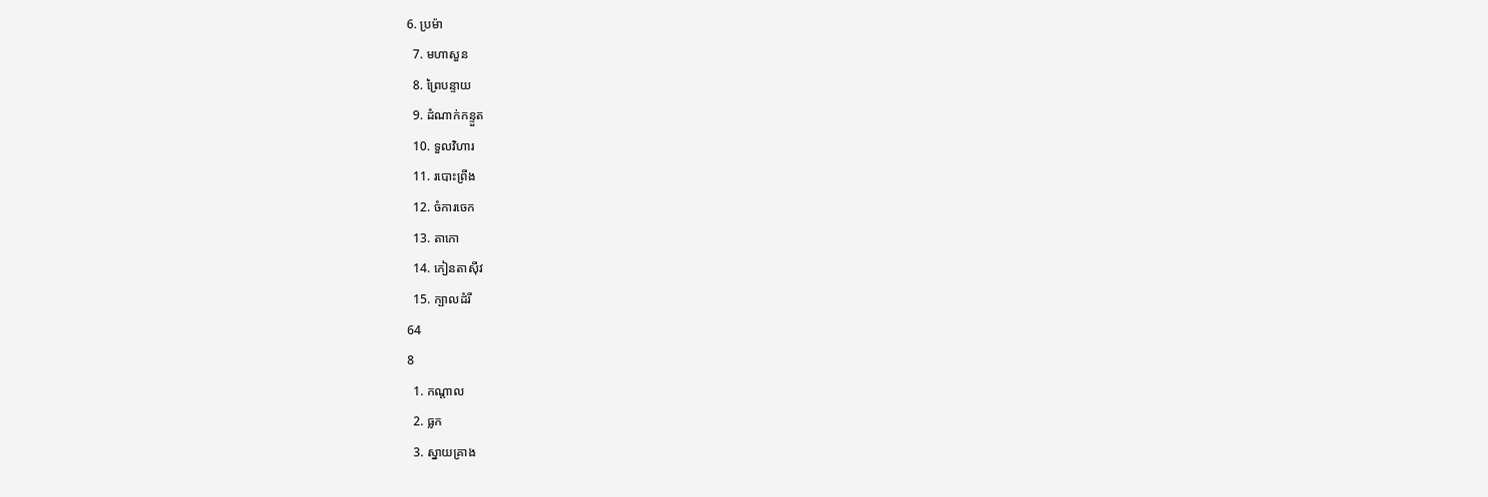6. ប្រម៉ា
  7. មហាសួន
  8. ព្រៃបន្ទាយ
  9. ដំណាក់កន្ទួត
  10. ទួលវិហារ
  11. របោះព្រីង
  12. ចំការចេក
  13. តាកោ
  14. កៀនតាស៊ីវ
  15. ក្បាលដំរី
64
8
  1. កណ្តាល
  2. ធ្លក
  3. ស្នាយគ្រាង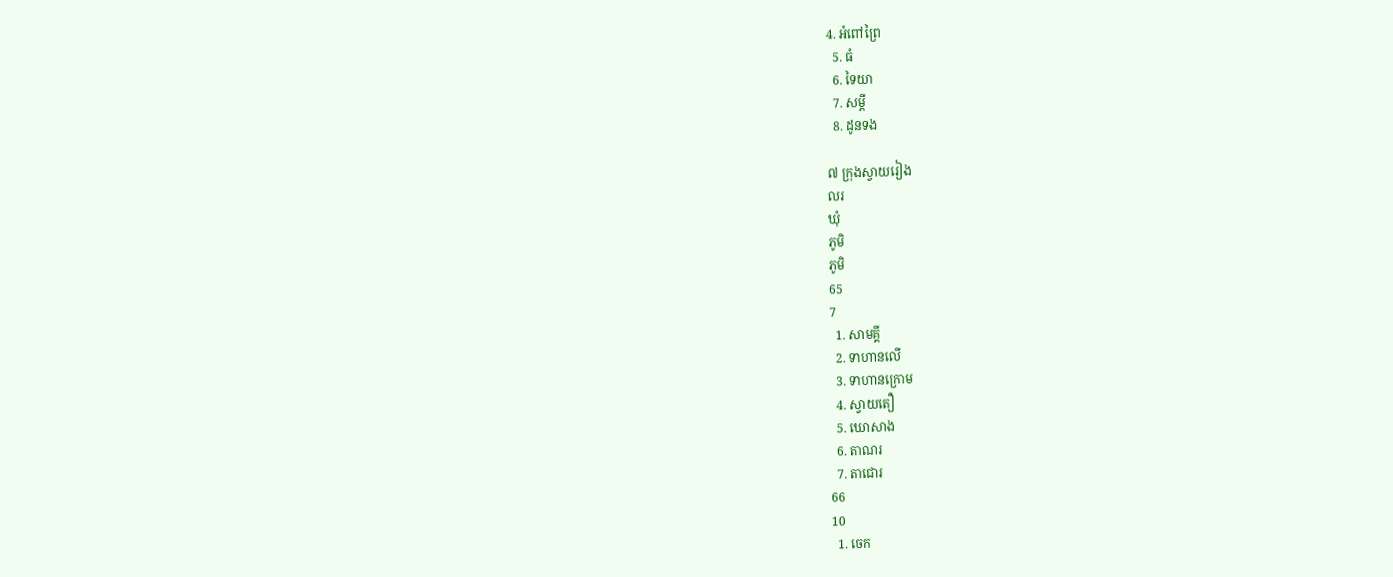4. អំពៅព្រៃ
  5. ធំ
  6. ទៃយា
  7. សម្តី
  8. ដូនទង

៧ ក្រុងស្វាយរៀង
លរ
ឃុំ
ភូមិ
ភូមិ
65
7
  1. សាមគ្គី
  2. ទាហានលើ
  3. ទាហានក្រោម
  4. ស្វាយតឿ
  5. ឃោសាង
  6. តាណរ
  7. តាជោរ
66
10
  1. ចេក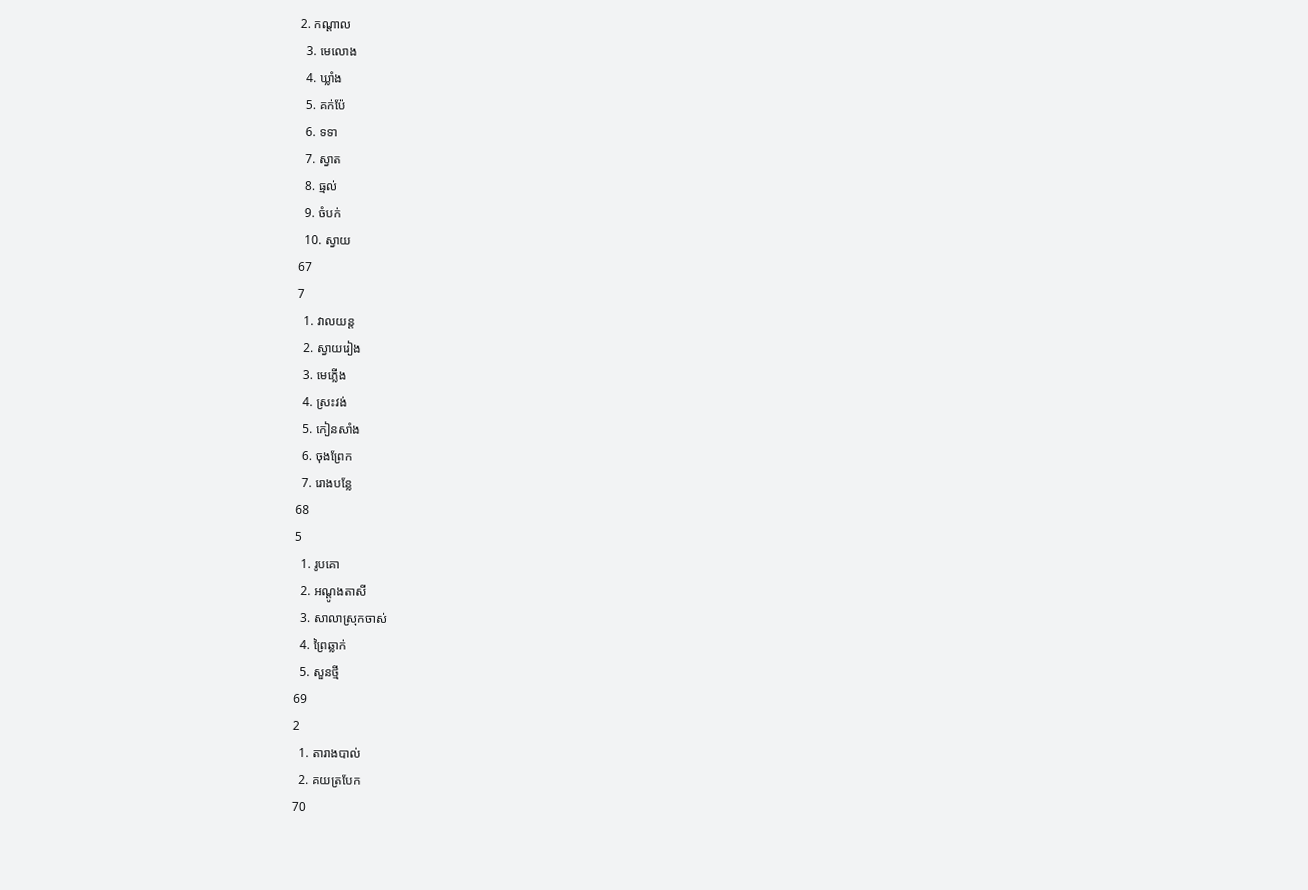2. កណ្តាល
  3. មេលោង
  4. ឃ្លាំង
  5. គក់ប៉ែ
  6. ទទា
  7. ស្វាត
  8. ធ្មល់
  9. ចំបក់
  10. ស្វាយ
67
7
  1. វាលយន្ត
  2. ស្វាយរៀង
  3. មេភ្លើង
  4. ស្រះវង់
  5. កៀនសាំង
  6. ចុងព្រែក
  7. រោងបន្លែ
68
5
  1. រូបគោ
  2. អណ្តូងតាសី
  3. សាលាស្រុកចាស់
  4. ព្រៃឆ្លាក់
  5. សួនថ្មី
69
2
  1. តារាងបាល់
  2. គយត្របែក
70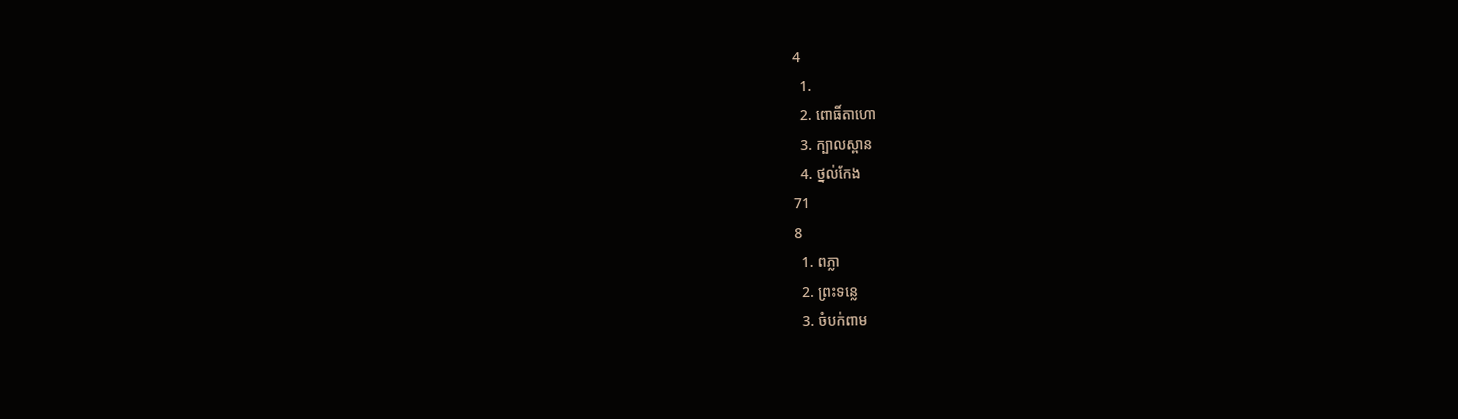4
  1.
  2. ពោធិ៍តាហោ
  3. ក្បាលស្ពាន
  4. ថ្នល់កែង
71
8
  1. ពភ្លា
  2. ព្រះទន្លេ
  3. ចំបក់ពាម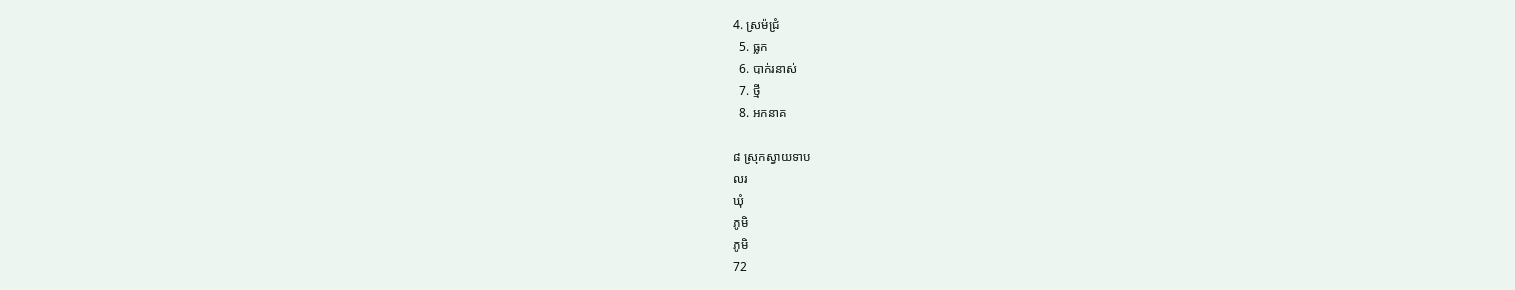4. ស្រម៉ជ្រំ
  5. ធ្លក
  6. បាក់រនាស់
  7. ថ្មី
  8. អកនាគ

៨ ស្រុកស្វាយទាប
លរ
ឃុំ
ភូមិ
ភូមិ
72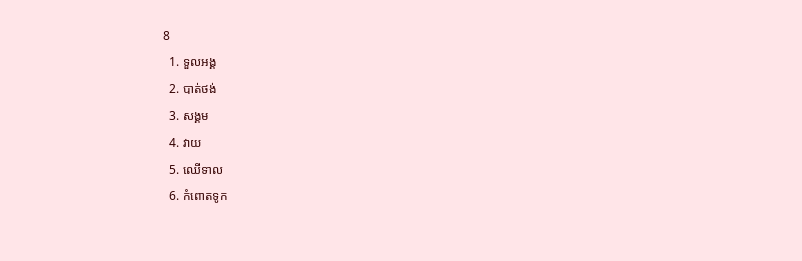8
  1. ទួលអង្គ
  2. បាត់ថង់
  3. សង្គម
  4. វាយ
  5. ឈើទាល
  6. កំពោតទូក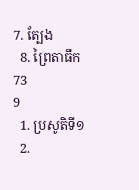7. ត្បែង
  8. ព្រៃតាធឹក
73
9
  1. ប្រសូតិទី១
  2.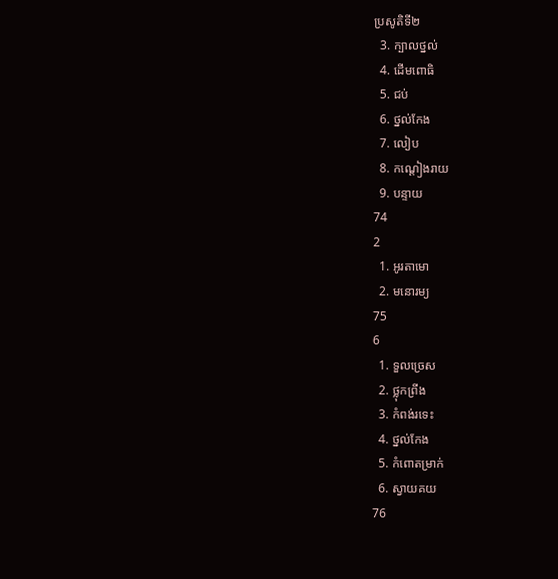ប្រសូតិទី២
  3. ក្បាលថ្នល់
  4. ដើមពោធិ
  5. ជប់
  6. ថ្នល់កែង
  7. លៀប
  8. កណ្តៀងរាយ
  9. បន្ទាយ
74
2
  1. អូរតាមោ
  2. មនោរម្យ
75
6
  1. ទួលច្រេស
  2. ថ្លុកព្រីង
  3. កំពង់រទេះ
  4. ថ្នល់កែង
  5. កំពោតម្រាក់
  6. ស្វាយគយ
76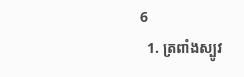6
  1. ត្រពាំងស្បូវ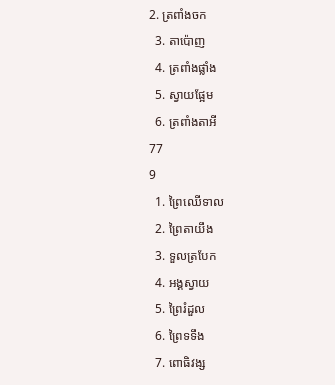2. ត្រពាំងចក
  3. តាប៉ោញ
  4. ត្រពាំងផ្លាំង
  5. ស្វាយផ្អែម
  6. ត្រពាំងតាអី
77
9
  1. ព្រៃឈើទាល
  2. ព្រៃតាយឹង
  3. ទួលត្របែក
  4. អង្គស្វាយ
  5. ព្រៃរំដួល
  6. ព្រៃទទឹង
  7. ពោធិវង្ស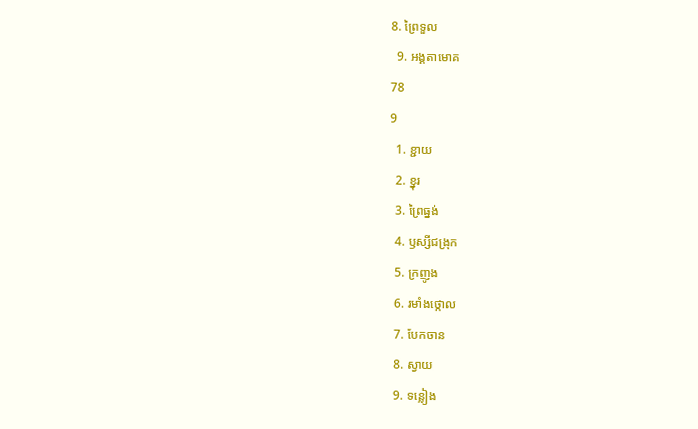8. ព្រៃទួល
  9. អង្គតាមោគ
78
9
  1. ខ្ជាយ
  2. ខ្នុរ
  3. ព្រៃធ្នង់
  4. ឫស្សីជង្រុក
  5. ក្រញូង
  6. រមាំងថ្កោល
  7. បែកចាន
  8. ស្វាយ
  9. ទន្លៀង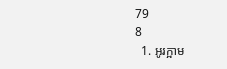79
8
  1. អូរក្អាម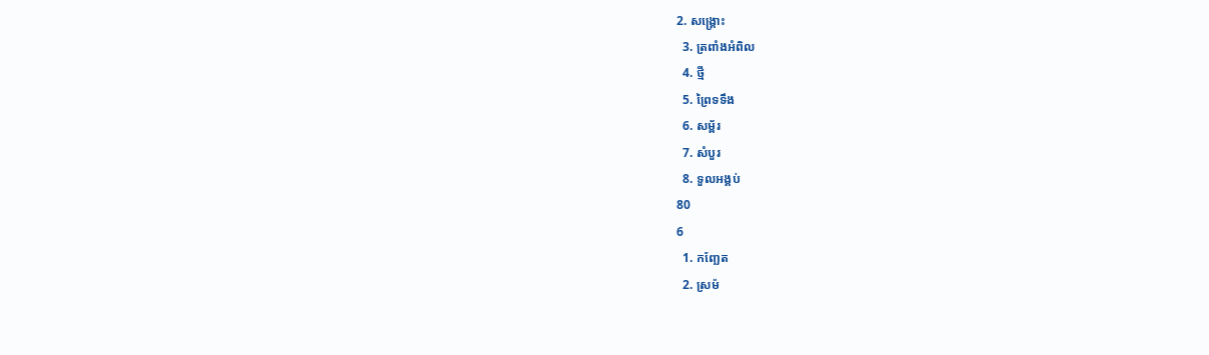2. សង្រ្គោះ
  3. ត្រពាំងអំពិល
  4. ថ្មី
  5. ព្រៃទទឹង
  6. សម្ព័រ
  7. សំបួរ
  8. ទួលអង្គប់
80
6
  1. កញ្ឆែត
  2. ស្រម៉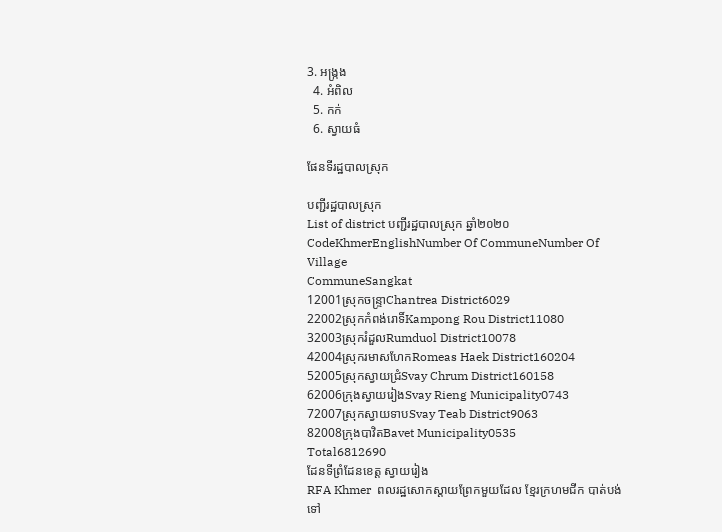3. អង្រ្កង
  4. អំពិល
  5. កក់
  6. ស្វាយធំ

ផែនទីរដ្ឋបាលស្រុក

បញ្ជីរដ្ឋបាលស្រុក
List of district បញ្ជីរដ្ឋបាលស្រុក ឆ្នាំ២០២០
CodeKhmerEnglishNumber Of CommuneNumber Of Village
CommuneSangkat
12001ស្រុកចន្ទ្រាChantrea District6029
22002ស្រុកកំពង់រោទិ៍Kampong Rou District11080
32003ស្រុករំដួលRumduol District10078
42004ស្រុករមាសហែកRomeas Haek District160204
52005ស្រុកស្វាយជ្រំSvay Chrum District160158
62006ក្រុងស្វាយរៀងSvay Rieng Municipality0743
72007ស្រុកស្វាយទាបSvay Teab District9063
82008ក្រុងបាវិតBavet Municipality0535
Total6812690
ដែនទីព្រំដែនខេត្ត ស្វាយរៀង
RFA Khmer  ពលរដ្ឋសោកស្តាយព្រែកមួយដែល ខ្មែរក្រហមជីក បាត់បង់ទៅ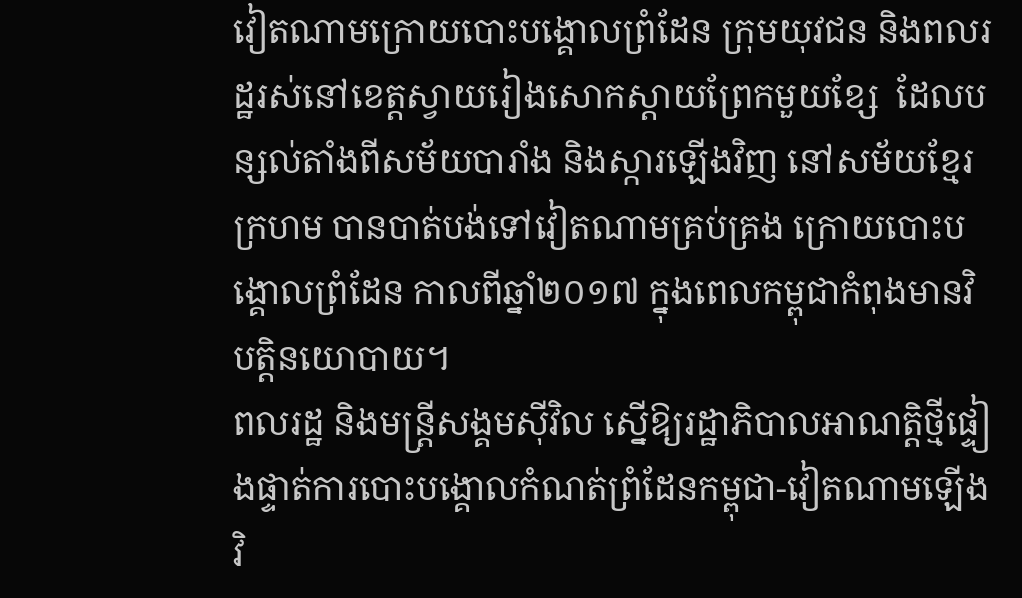វៀតណាមក្រោយបោះបង្គោលព្រំដែន ក្រុមយុវជន និងពលរដ្ឋរស់នៅខេត្តស្វាយរៀងសោកស្តាយព្រែកមួយខ្សែ  ដែលបន្សល់តាំងពីសម័យបារាំង និងស្ការឡើងវិញ នៅសម័យខ្មែរក្រហម បានបាត់បង់ទៅវៀតណាមគ្រប់គ្រង ក្រោយបោះបង្គោលព្រំដែន កាលពីឆ្នាំ២០១៧ ក្នុងពេលកម្ពុជាកំពុងមានវិបត្តិនយោបាយ។
ពលរដ្ឋ និងមន្ត្រីសង្គមស៊ីវិល ស្នើឱ្យរដ្ឋាភិបាលអាណត្តិថ្មីផ្ទៀងផ្ទាត់ការបោះបង្គោលកំណត់ព្រំដែនកម្ពុជា-វៀតណាមឡើងវិ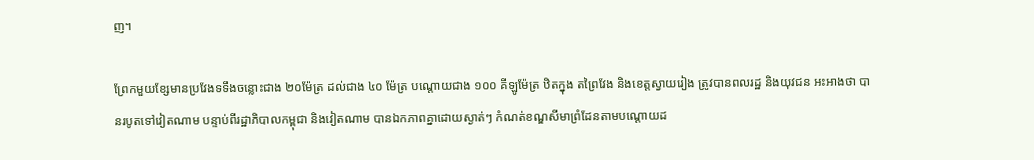ញ។

ព្រែកមួយខ្សែមានប្រវែងទទឹងចន្លោះជាង ២០ម៉ែត្រ ដល់ជាង ៤០ ម៉ែត្រ បណ្តោយជាង ១០០ គីឡូម៉ែត្រ ឋិតក្នុង តព្រៃវែង និងខេត្តស្វាយរៀង ត្រូវបានពលរដ្ឋ និងយុវជន អះអាងថា បានរបូតទៅវៀតណាម បន្ទាប់ពីរដ្ឋាភិបាលកម្ពុជា និងវៀតណាម បានឯកភាពគ្នាដោយស្ងាត់ៗ កំណត់ខណ្ឌសីមាព្រំដែនតាមបណ្តោយដ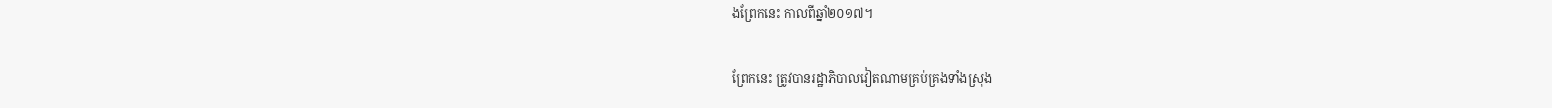ងព្រែកនេះ កាលពីឆ្នាំ២០១៧។

ព្រែកនេះ ត្រូវបានរដ្ឋាភិបាលវៀតណាមគ្រប់គ្រងទាំងស្រុង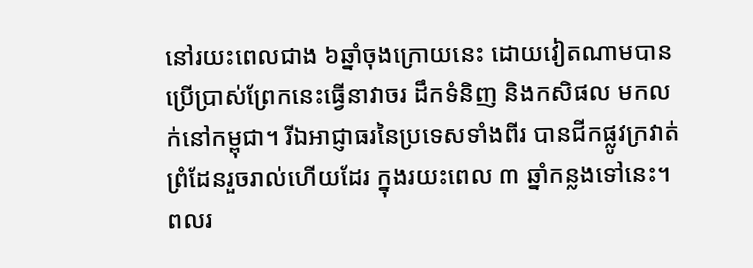នៅរយះពេលជាង ៦ឆ្នាំចុងក្រោយនេះ ដោយវៀតណាមបានប្រើប្រាស់ព្រែកនេះធ្វើនាវាចរ ដឹកទំនិញ និងកសិផល មកលក់នៅកម្ពុជា។ រីឯអាជ្ញាធរនៃប្រទេសទាំងពីរ បានជីកផ្លូវក្រវាត់ព្រំដែនរួចរាល់ហើយដែរ ក្នុងរយះពេល ៣ ឆ្នាំកន្លងទៅនេះ។ ពលរ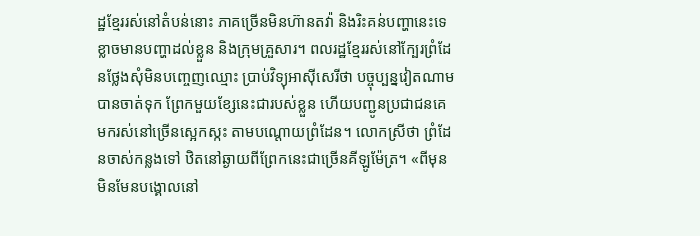ដ្ឋខ្មែររស់នៅតំបន់នោះ ភាគច្រើនមិនហ៊ានតវ៉ា និងរិះគន់បញ្ហានេះទេ ខ្លាចមានបញ្ហាដល់ខ្លួន និងក្រុមគ្រួសារ។ ពលរដ្ឋខ្មែររស់នៅក្បែរព្រំដែនថ្លែងសុំមិនបញ្ចេញឈ្មោះ ប្រាប់វិទ្យុអាស៊ីសេរីថា បច្ចុប្បន្នវៀតណាមបានចាត់ទុក ព្រែកមួយខ្សែនេះជារបស់ខ្លួន ហើយបញ្ជូនប្រជាជនគេមករស់នៅច្រើនស្អេកស្កះ តាមបណ្តោយព្រំដែន។ លោកស្រីថា ព្រំដែនចាស់កន្លងទៅ ឋិតនៅឆ្ងាយពីព្រែកនេះជាច្រើនគីឡូម៉ែត្រ។ «ពីមុនមិនមែនបង្គោលនៅ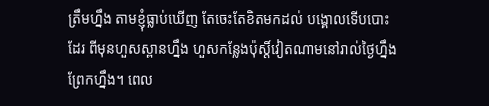ត្រឹមហ្នឹង តាមខ្ញុំធ្លាប់ឃើញ តែចេះតែខិតមកដល់ បង្គោលទើបបោះដែរ ពីមុនហួសស្ពានហ្នឹង ហួសកន្លែងប៉ុស្តិ៍វៀតណាមនៅរាល់ថ្ងៃហ្នឹង ព្រែកហ្នឹង។ ពេល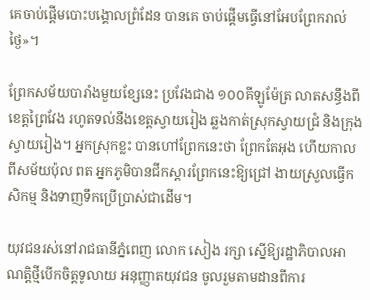គេចាប់ផ្តើមបោះបង្គោលព្រំដែន បានគេ ចាប់ផ្តើមធ្វើនៅអែបព្រែករាល់ថ្ងៃ»។

ព្រែកសម័យបារាំងមួយខ្សែនេះ ប្រវែងជាង ១០០គីឡូម៉ែត្រ លាតសន្ធឹងពីខេត្តព្រៃវែង រហូតទល់នឹងខេត្តស្វាយរៀង ឆ្លងកាត់ស្រុកស្វាយជ្រំ និងក្រុងស្វាយរៀង។ អ្នកស្រុកខ្លះ បានហៅព្រែកនេះថា ព្រែកតែអុង ហើយកាលពីសម័យប៉ុល ពត អ្នកភូមិបានជីកស្ដារព្រែកនេះឱ្យជ្រៅ ងាយស្រួលធ្វើកសិកម្ម និងទាញទឹកប្រើប្រាស់ជាដើម។

យុវជនរស់នៅរាជធានីភ្នំពេញ លោក សៀង រក្សា ស្នើឱ្យរដ្ឋាភិបាលអាណត្តិថ្មីបើកចិត្តទូលាយ អនុញ្ញាតយុវជន ចូលរួមតាមដានពីការ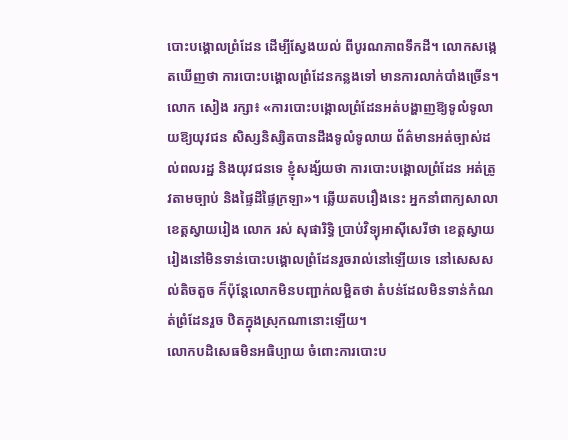បោះបង្គោលព្រំដែន ដើម្បីស្វែងយល់ ពីបូរណភាពទឹកដី។ លោកសង្កេតឃើញថា ការបោះបង្គោលព្រំដែនកន្លងទៅ មានការលាក់បាំងច្រើន។ លោក សៀង រក្សា៖ «ការបោះបង្គោលព្រំដែនអត់បង្ហាញឱ្យទូលំទូលាយឱ្យយុវជន សិស្សនិស្សិតបានដឹងទូលំទូលាយ ព័ត៌មានអត់ច្បាស់ដល់ពលរដ្ឋ និងយុវជនទេ ខ្ញុំសង្ស័យថា ការបោះបង្គោលព្រំដែន អត់ត្រូវតាមច្បាប់ និងផ្ទៃដីផ្ទៃក្រឡា»។ ឆ្លើយតបរឿងនេះ អ្នកនាំពាក្យសាលាខេត្តស្វាយរៀង លោក រស់ សុផារិទ្ធិ ប្រាប់វិទ្យុអាស៊ីសេរីថា ខេត្តស្វាយរៀងនៅមិនទាន់បោះបង្គោលព្រំដែនរួចរាល់នៅឡើយទេ នៅសេសសល់តិចតួច ក៏ប៉ុន្តែលោកមិនបញ្ជាក់លម្អិតថា តំបន់ដែលមិនទាន់កំណត់ព្រំដែនរួច ឋិតក្នុងស្រុកណានោះឡើយ។
លោកបដិសេធមិនអធិប្បាយ ចំពោះការបោះប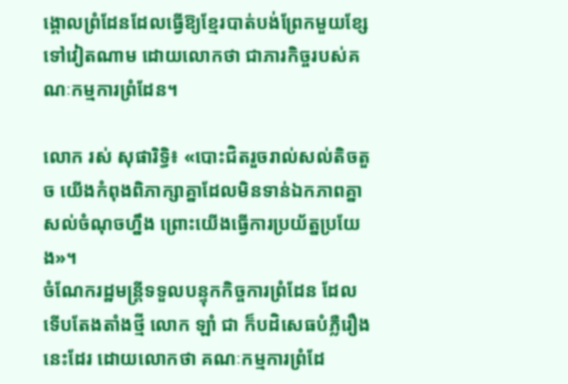ង្គោលព្រំដែនដែលធ្វើឱ្យខ្មែរបាត់បង់ព្រែកមួយខ្សែទៅវៀតណាម ដោយលោកថា ជាភារកិច្ចរបស់គណៈកម្មការព្រំដែន។

លោក រស់ សុផារិទ្ធិ៖ «បោះជិតរួចរាល់សល់តិចតួច យើងកំពុងពិភាក្សាគ្នាដែលមិនទាន់ឯកភាពគ្នា សល់ចំណុចហ្នឹង ព្រោះយើងធ្វើការប្រយ័ត្នប្រយែង»។
ចំណែករដ្ឋមន្ត្រីទទួលបន្ទុកកិច្ចការព្រំដែន ដែលទើបតែងតាំងថ្មី លោក ឡាំ ជា ក៏បដិសេធបំភ្លឺរឿងនេះដែរ ដោយលោកថា គណៈកម្មការព្រំដែ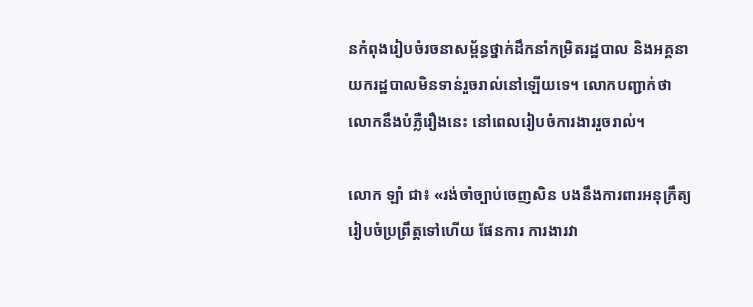នកំពុងរៀបចំរចនាសម្ព័ន្ធថ្នាក់ដឹកនាំកម្រិតរដ្ឋបាល និងអគ្គនាយករដ្ឋបាលមិនទាន់រួចរាល់នៅឡើយទេ។ លោកបញ្ជាក់ថា លោកនឹងបំភ្លឺរឿងនេះ នៅពេលរៀបចំការងាររួចរាល់។

លោក ឡាំ ជា៖ «រង់ចាំច្បាប់ចេញសិន បងនឹងការពារអនុក្រឹត្យរៀបចំប្រព្រឹត្តទៅហើយ ផែនការ ការងារវា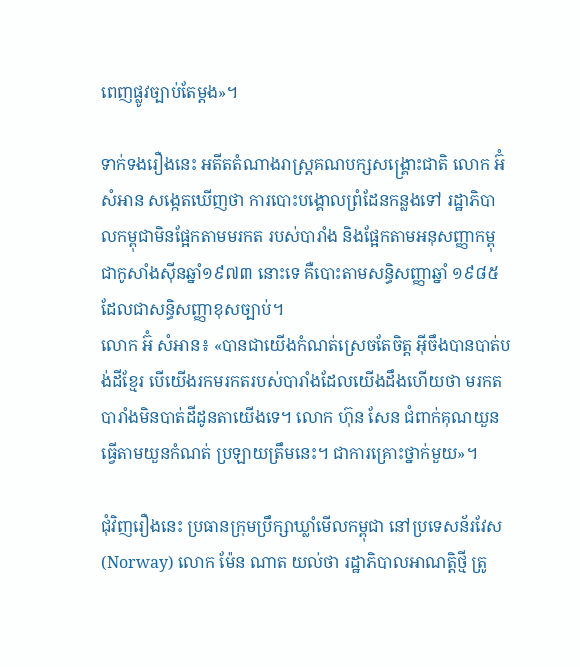ពេញផ្លូវច្បាប់តែម្តង»។

ទាក់ទងរឿងនេះ អតីតតំណាងរាស្ត្រគណបក្សសង្គ្រោះជាតិ លោក អ៊ំ សំអាន សង្កេតឃើញថា ការបោះបង្គោលព្រំដែនកន្លងទៅ រដ្ឋាភិបាលកម្ពុជាមិនផ្អែកតាមមរកត របស់បារាំង និងផ្អែកតាមអនុសញ្ញាកម្ពុជាកូសាំងស៊ីនឆ្នាំ១៩៧៣ នោះទេ គឺបោះតាមសន្ធិសញ្ញាឆ្នាំ ១៩៨៥ ដែលជាសន្ធិសញ្ញាខុសច្បាប់។
លោក អ៊ំ សំអាន៖ «បានជាយើងកំណត់ស្រេចតែចិត្ត អ៊ីចឹងបានបាត់បង់ដីខ្មែរ បើយើងរកមរកតរបស់បារាំងដែលយើងដឹងហើយថា មរកតបារាំងមិនបាត់ដីដូនតាយើងទេ។ លោក ហ៊ុន សែន ជំពាក់គុណយួន ធ្វើតាមយួនកំណត់ ប្រឡាយត្រឹមនេះ។ ជាការគ្រោះថ្នាក់មួយ»។

ជុំវិញរឿងនេះ ប្រធានក្រុមប្រឹក្សាឃ្លាំមើលកម្ពុជា នៅប្រទេសន័រវែស (Norway) លោក ម៉ែន ណាត យល់ថា រដ្ឋាភិបាលអាណត្តិថ្មី ត្រូ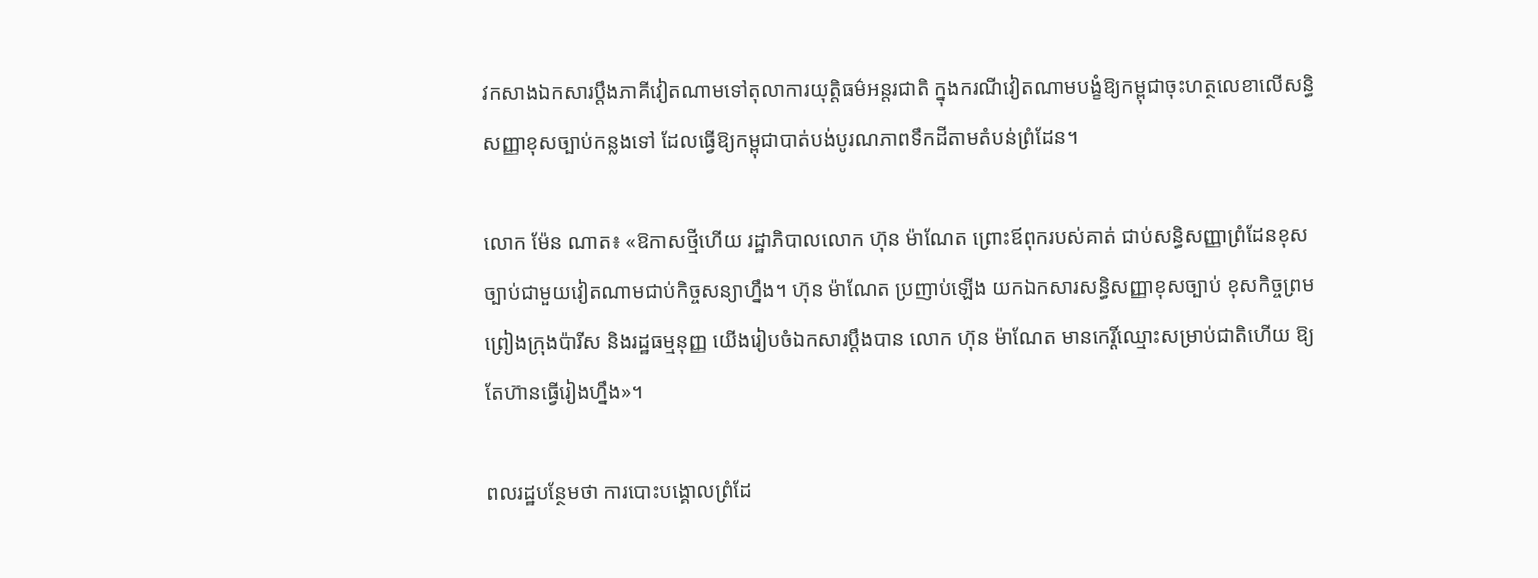វកសាងឯកសារប្តឹងភាគីវៀតណាមទៅតុលាការយុត្តិធម៌អន្តរជាតិ ក្នុងករណីវៀតណាមបង្ខំឱ្យកម្ពុជាចុះហត្ថលេខាលើសន្ធិសញ្ញាខុសច្បាប់កន្លងទៅ ដែលធ្វើឱ្យកម្ពុជាបាត់បង់បូរណភាពទឹកដីតាមតំបន់ព្រំដែន។

លោក ម៉ែន ណាត៖ «ឱកាសថ្មីហើយ រដ្ឋាភិបាលលោក ហ៊ុន ម៉ាណែត ព្រោះឪពុករបស់គាត់ ជាប់សន្ធិសញ្ញាព្រំដែនខុសច្បាប់ជាមួយវៀតណាមជាប់កិច្ចសន្យាហ្នឹង។ ហ៊ុន ម៉ាណែត ប្រញាប់ឡើង យកឯកសារសន្ធិសញ្ញាខុសច្បាប់ ខុសកិច្ចព្រមព្រៀងក្រុងប៉ារីស និងរដ្ឋធម្មនុញ្ញ យើងរៀបចំឯកសារប្តឹងបាន លោក ហ៊ុន ម៉ាណែត មានកេរ្តិ៍ឈ្មោះសម្រាប់ជាតិហើយ ឱ្យតែហ៊ានធ្វើរៀងហ្នឹង»។

ពលរដ្ឋបន្ថែមថា ការបោះបង្គោលព្រំដែ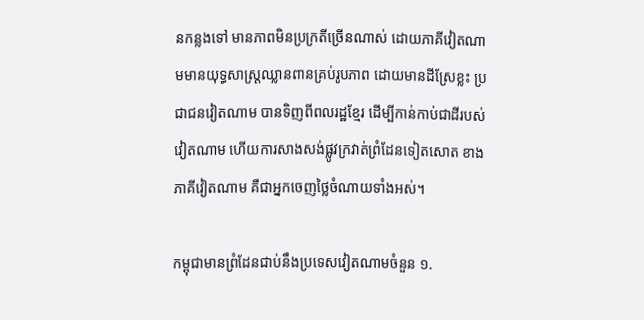នកន្លងទៅ មានភាពមិនប្រក្រតីច្រើនណាស់ ដោយភាគីវៀតណាមមានយុទ្ធសាស្ត្រឈ្លានពានគ្រប់រូបភាព ដោយមានដីស្រែខ្លះ ប្រជាជនវៀតណាម បានទិញពីពលរដ្ឋខ្មែរ ដើម្បីកាន់កាប់ជាដីរបស់វៀតណាម ហើយការសាងសង់ផ្លូវក្រវាត់ព្រំដែនទៀតសោត ខាងភាគីវៀតណាម គឺជាអ្នកចេញថ្លៃចំណាយទាំងអស់។

កម្ពុជាមានព្រំដែនជាប់នឹងប្រទេសវៀតណាមចំនួន ១.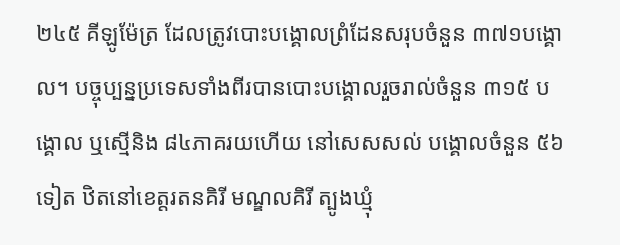២៤៥ គីឡូម៉ែត្រ ដែលត្រូវបោះបង្គោលព្រំដែនសរុបចំនួន ៣៧១បង្គោល។ បច្ចុប្បន្នប្រទេសទាំងពីរបានបោះបង្គោលរួចរាល់ចំនួន ៣១៥ បង្គោល ឬស្មើនិង ៨៤ភាគរយហើយ នៅសេសសល់ បង្គោលចំនួន ៥៦ ទៀត ឋិតនៅខេត្តរតនគិរី មណ្ឌលគិរី ត្បូងឃ្មុំ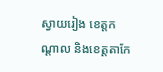ស្វាយរៀង ខេត្តកណ្ដាល និងខេត្តតាកែ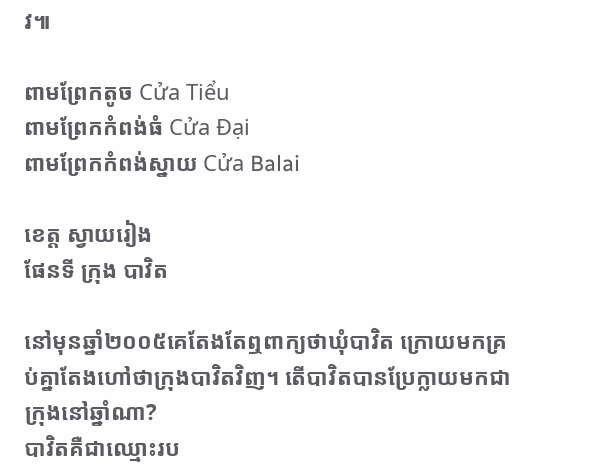វ៕

ពាមព្រែកតូច Cửa Tiểu
ពាមព្រែកកំពង់ធំ Cửa Đại
ពាមព្រែកកំពង់ស្នាយ Cửa Balai

ខេត្ត ស្វាយរៀង
ផែនទី ក្រុង បាវិត

នៅមុនឆ្នាំ២០០៥គេតែងតែឮពាក្យថាឃុំបាវិត ក្រោយមកគ្រប់គ្នាតែងហៅថាក្រុងបាវិតវិញ។ តើបាវិតបានប្រែក្លាយមកជាក្រុងនៅឆ្នាំណា?
បាវិតគឺជាឈ្មោះរប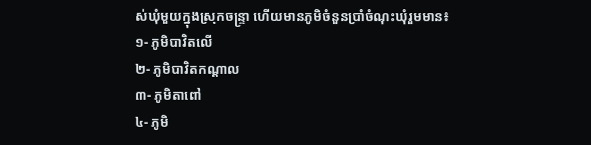ស់ឃុំមួយក្នុងស្រុកចន្ទ្រា ហើយមានភូមិចំនួនប្រាំចំណុះឃុំរួមមាន៖
១- ភូមិបាវិតលើ
២- ភូមិបាវិតកណ្ដាល
៣- ភូមិតាពៅ
៤- ភូមិ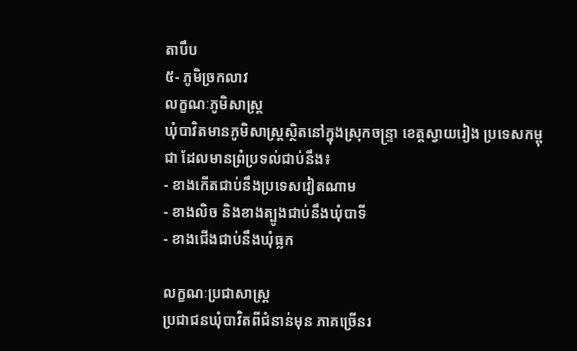តាបឹប
៥- ភូមិច្រកលាវ
លក្ខណៈភូមិសាស្ត្រ
ឃុំបាវិតមានភូមិសាស្រ្ដស្ថិតនៅក្នុងស្រុកចន្ទ្រា ខេត្តស្វាយរៀង ប្រទេសកម្ពុជា ដែលមានព្រំប្រទល់ជាប់នឹង៖
- ខាងកើតជាប់នឹងប្រទេសវៀតណាម
- ខាងលិច និងខាងត្បូងជាប់នឹងឃុំបាទី
- ខាងជើងជាប់នឹងឃុំធ្លក

លក្ខណៈប្រជាសាស្រ្ដ
ប្រជាជនឃុំបាវិតពីជំនាន់មុន ភាគច្រើនរ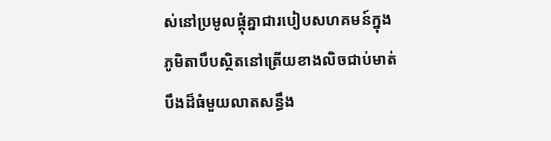ស់នៅប្រមូលផ្ដុំគ្នាជារបៀបសហគមន៍ក្នុងភូមិតាបឹបស្ថិតនៅត្រើយខាងលិចជាប់មាត់បឹងដ៏ធំមួយលាតសន្ធឹង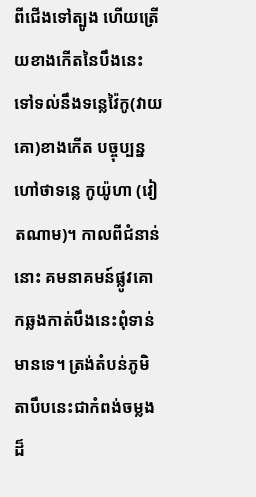ពីជើងទៅត្បូង ហើយត្រើយខាងកើតនៃបឹងនេះទៅទល់នឹងទន្លេវ៉ៃកូ(វាយគោ)ខាងកើត បច្ចុប្បន្នហៅថាទន្លេ កូយ៉ូហា (វៀតណាម)។ កាលពីជំនាន់នោះ គមនាគមន៍ផ្លូវគោកឆ្លងកាត់បឹងនេះពុំទាន់មានទេ។ ត្រង់តំបន់ភូមិតាបឹបនេះជាកំពង់ចម្លងដ៏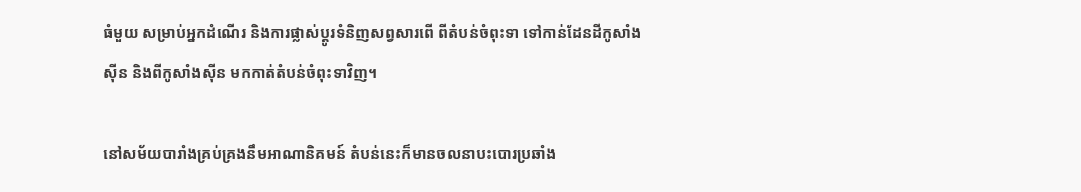ធំមួយ សម្រាប់អ្នកដំណើរ និងការផ្លាស់ប្ដូរទំនិញសព្វសារពើ ពីតំបន់ចំពុះទា ទៅកាន់ដែនដីកូសាំងស៊ីន និងពីកូសាំងស៊ីន មកកាត់តំបន់ចំពុះទាវិញ។

នៅសម័យបារាំងគ្រប់គ្រងនឹមអាណានិគមន៍ តំបន់នេះក៏មានចលនាបះបោរប្រឆាំង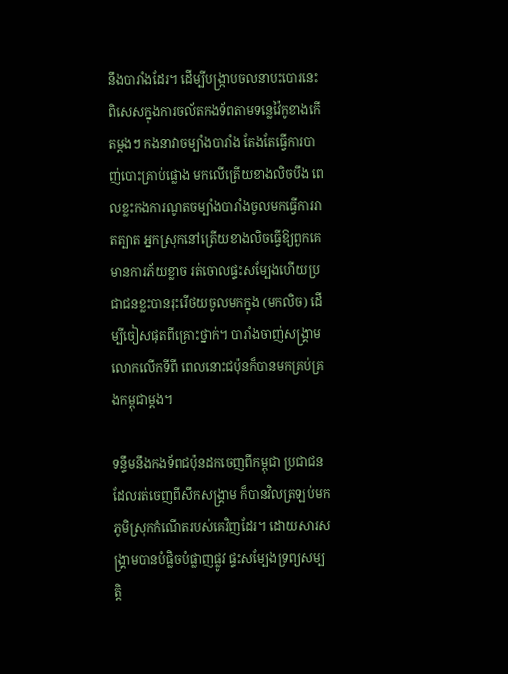នឹងបារាំងដែរ។ ដើម្បីបង្ក្រាបចលនាបះបោរនេះ ពិសេសក្នុងការចល័តកងទ័ពតាមទន្លេវ៉ៃកូខាងកើតម្ដងៗ កងនាវាចម្បាំងបារាំង តែងតែធ្វើការបាញ់បោះគ្រាប់ផ្លោង មកលើត្រើយខាងលិចបឹង ពេលខ្លះកងការណូតចម្បាំងបារាំងចូលមកធ្វើការរាតត្បាត អ្នកស្រុកនៅត្រើយខាងលិចធ្វើឱ្យពួកគេមានការភ័យខ្លាច រត់ចោលផ្ទះសម្បែងហើយប្រជាជនខ្លះបានរុះរើថយចូលមកក្នុង (មកលិច) ដើម្បីចៀសផុតពីគ្រោះថ្នាក់។ បារាំងចាញ់សង្គ្រាមលោកលើកទីពី ពេលនោះជប៉ុនក៏បានមកគ្រប់គ្រងកម្ពុជាម្ដង។

ទន្ទឹមនឹងកងទ័ពជប៉ុនដកចេញពីកម្ពុជា ប្រជាជនដែលរត់ចេញពីសឹកសង្គ្រាម ក៏បានវិលត្រឡប់មកភូមិស្រុកកំណើតរបស់គេវិញដែរ។ ដោយសារសង្គ្រាមបានបំផ្លិចបំផ្លាញផ្លូវ ផ្ទះសម្បែងទ្រព្យសម្បត្តិ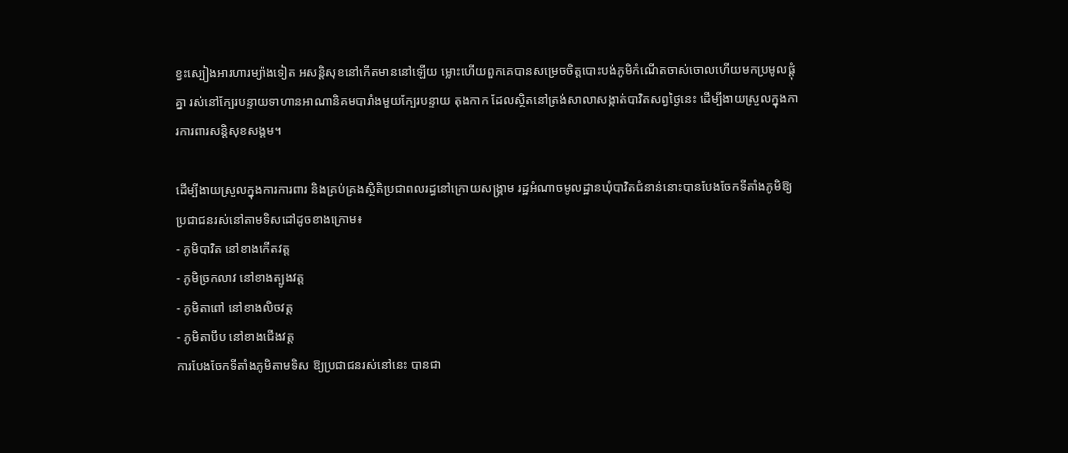ខ្វះស្បៀងអារហារម្យ៉ាងទៀត អសន្ដិសុខនៅកើតមាននៅឡើយ ម្លោះហើយពួកគេបានសម្រេចចិត្តបោះបង់ភូមិកំណើតចាស់ចោលហើយមកប្រមូលផ្ដុំគ្នា រស់នៅក្បែរបន្ទាយទាហានអាណានិគមបារាំងមួយក្បែរបន្ទាយ តុងកាក ដែលស្ថិតនៅត្រង់សាលាសង្កាត់បាវិតសព្វថ្ងៃនេះ ដើម្បីងាយស្រួលក្នុងការការពារសន្ដិសុខសង្គម។

ដើម្បីងាយស្រួលក្នុងការការពារ និងគ្រប់គ្រងស្ថិតិប្រជាពលរដ្ធនៅក្រោយសង្គ្រាម រដ្ឋអំណាចមូលដ្ឋានឃុំបាវិតជំនាន់នោះបានបែងចែកទីតាំងភូមិឱ្យប្រជាជនរស់នៅតាមទិសដៅដូចខាងក្រោម៖
- ភូមិបាវិត នៅខាងកើតវត្ត
- ភូមិច្រកលាវ នៅខាងត្បូងវត្ត
- ភូមិតាពៅ នៅខាងលិចវត្ត
- ភូមិតាបឹប នៅខាងជើងវត្ត
ការបែងចែកទីតាំងភូមិតាមទិស ឱ្យប្រជាជនរស់នៅនេះ បានជា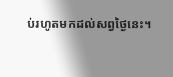ប់រហូតមកដល់សព្វថ្ងៃនេះ។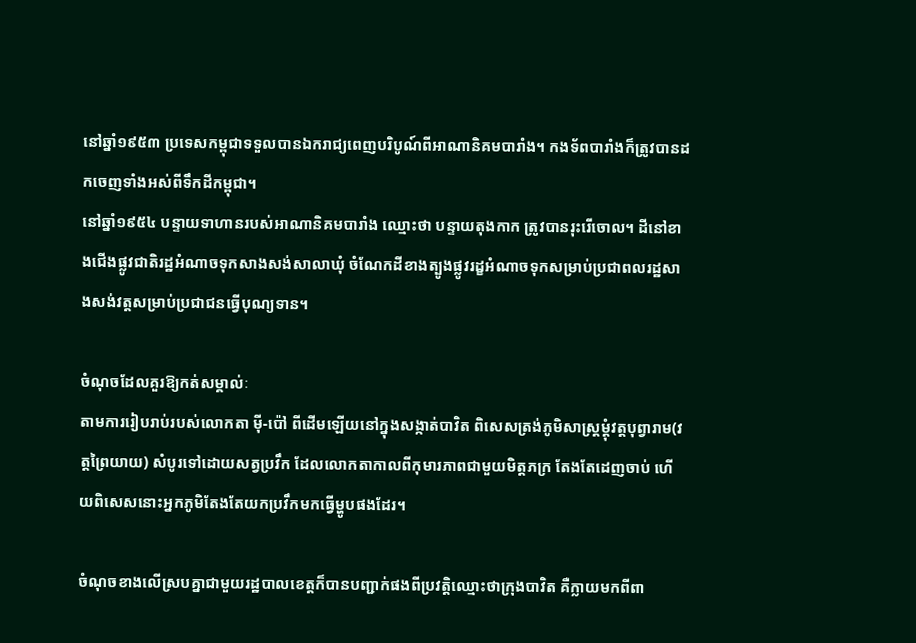នៅឆ្នាំ១៩៥៣ ប្រទេសកម្ពុជាទទួលបានឯករាជ្យពេញបរិបូណ៍ពីអាណានិគមបារាំង។ កងទ័ពបារាំងក៏ត្រូវបានដកចេញទាំងអស់ពីទឹកដីកម្ពុជា។
នៅឆ្នាំ១៩៥៤ បន្ទាយទាហានរបស់អាណានិគមបារាំង ឈ្មោះថា បន្ទាយតុងកាក ត្រូវបានរុះរើចោល។ ដីនៅខាងជើងផ្លូវជាតិរដ្ឋអំណាចទុកសាងសង់សាលាឃុំ ចំណែកដីខាងត្បូងផ្លូវរដ្ខអំណាចទុកសម្រាប់ប្រជាពលរដ្ឋសាងសង់វត្តសម្រាប់ប្រជាជនធ្វើបុណ្យទាន។

ចំណុចដែលគួរឱ្យកត់សម្គាល់ៈ
តាមការរៀបរាប់របស់លោកតា ម៉ី-ប៉ៅ ពីដើមឡើយនៅក្នុងសង្កាត់បាវិត ពិសេសត្រង់ភូមិសាស្រ្ដម្ដុំវត្តបុព្វារាម(វត្តព្រៃយាយ) សំបូរទៅដោយសត្វប្រវឹក ដែលលោកតាកាលពីកុមារភាពជាមួយមិត្តភក្រ តែងតែដេញចាប់ ហើយពិសេសនោះអ្នកភូមិតែងតែយកប្រវឹកមកធ្វើម្ហូបផងដែរ។

ចំណុចខាងលើស្របគ្នាជាមួយរដ្ឋបាលខេត្តក៏បានបញ្ជាក់ផងពីប្រវត្តិឈ្មោះថាក្រុងបាវិត គឺក្លាយមកពីពា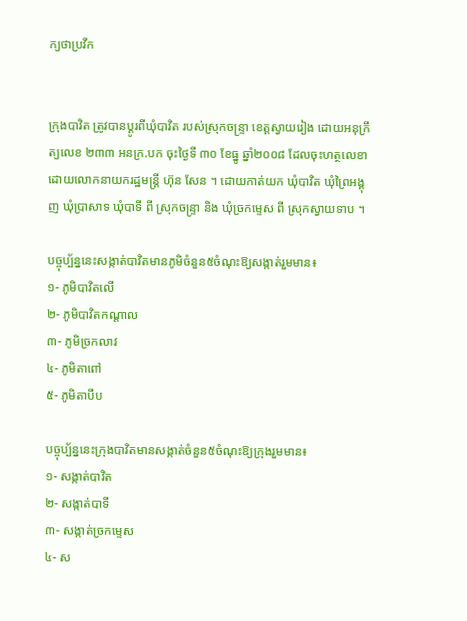ក្យថាប្រវឹក


ក្រុងបាវិត ត្រូវបានប្ដូរពីឃុំបាវិត របស់ស្រុកចន្ទ្រា ខេត្តស្វាយរៀង ដោយអនុក្រឹត្យលេខ ២៣៣ អនក្រ.បក ចុះថ្ងៃទី ៣០ ខែធ្នូ ឆ្នាំ២០០៨ ដែលចុះហត្ថលេខាដោយលោកនាយករដ្ឋមន្ត្រី ហ៊ុន សែន ។ ដោយកាត់យក ឃុំបាវិត ឃុំព្រៃអង្គុញ ឃុំប្រាសាទ ឃុំបាទី ពី ស្រុកចន្ទ្រា និង ឃុំច្រកម្ទេស ពី ស្រុកស្វាយទាប ។

បច្ចុប្ប័ន្ននេះសង្កាត់បាវិតមានភូមិចំនួន៥ចំណុះឱ្យសង្កាត់រួមមាន៖
១- ភូមិបាវិតលើ
២- ភូមិបាវិតកណ្ដាល
៣- ភូមិច្រកលាវ
៤- ភូមិតាពៅ
៥- ភូមិតាបឹប

បច្ចុប្ប័ន្ននេះក្រុងបាវិតមានសង្កាត់ចំនួន៥ចំណុះឱ្យក្រុងរួមមាន៖
១- សង្កាត់បាវិត
២- សង្កាត់បាទី
៣- សង្កាត់ច្រកម្ទេស
៤- ស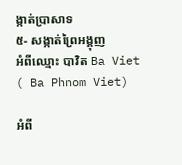ង្កាត់ប្រាសាទ
៥- សង្កាត់ព្រៃអង្គុញ
អំពីឈ្មោះ បាវិត Ba Viet ( Ba Phnom Viet)

អំពី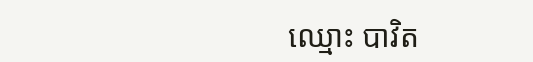ឈ្មោះ បាវិត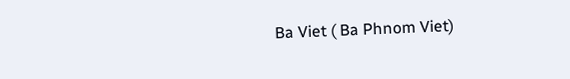Ba Viet ( Ba Phnom Viet)